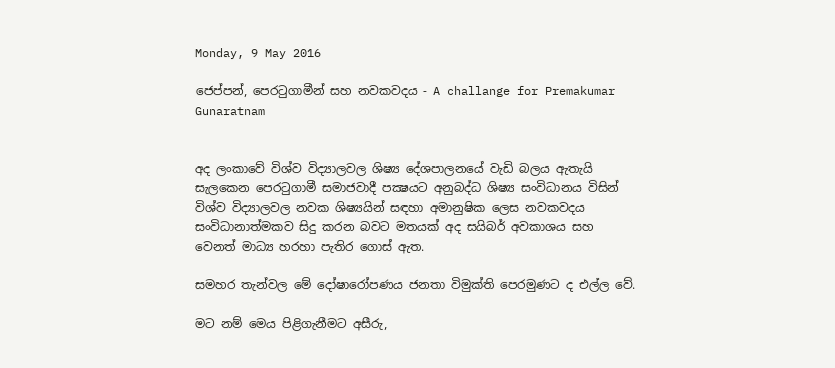Monday, 9 May 2016

ජෙප්පන්, පෙරටුගාමීන් සහ නවකවදය - A challange for Premakumar Gunaratnam


අද ලංකාවේ විශ්ව විද්‍යාලවල ශිෂ්‍ය දේශපාලනයේ වැඩි බලය ඇතැයි සැලකෙන පෙරටුගාමී සමාජවාදී පක්‍ෂයට අනුබද්ධ ශිෂ්‍ය සංවිධානය විසින් විශ්ව විද්‍යාලවල නවක ශිෂ්‍යයින් සඳහා අමානුෂික ලෙස නවකවදය සංවිධානාත්මකව සිදු කරන බවට මතයක් අද සයිබර් අවකාශය සහ වෙනත් මාධ්‍ය හරහා පැතිර ගොස් ඇත.

සමහර තැන්වල මේ දෝෂාරෝපණය ජනතා විමුක්ති පෙරමුණට ද එල්ල වේ.

මට නම් මෙය පිළිගැනීමට අසීරු,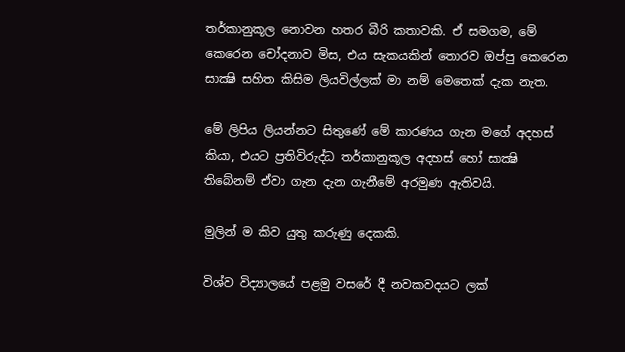තර්කානුකූල නොවන හතර බීරි කතාවකි. ඒ සමගම, මේ කෙරෙන චෝදනාව මිස, එය සැකයකින් තොරව ඔප්පු කෙරෙන සාක්‍ෂි සහිත කිසිම ලියවිල්ලක් මා නම් මෙතෙක් දැක නැත.

මේ ලිපිය ලියන්නට සිතුණේ මේ කාරණය ගැන මගේ අදහස් කියා, එයට ප්‍රතිවිරුද්ධ තර්කානුකූල අදහස් හෝ සාක්‍ෂි තිබේනම් ඒවා ගැන දැන ගැනීමේ අරමුණ ඇතිවයි.

මුලින් ම කිව යුතු කරුණු දෙකකි.

විශ්ව විද්‍යාලයේ පළමු වසරේ දී නවකවදයට ලක්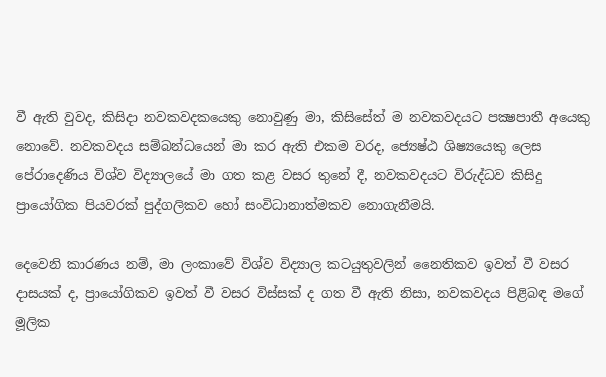වී ඇති වුවද, කිසිදා නවකවදකයෙකු නොවුණු මා, කිසිසේත් ම නවකවදයට පක්‍ෂපාතී අයෙකු නොවේ. නවකවදය සම්බන්ධයෙන් මා කර ඇති එකම වරද, ජ්‍යෙෂ්ඨ ශිෂ්‍යයෙකු ලෙස පේරාදෙණිය විශ්ව විද්‍යාලයේ මා ගත කළ වසර තුනේ දී, නවකවදයට විරුද්ධව කිසිදු ප්‍රායෝගික පියවරක් පුද්ගලිකව හෝ සංවිධානාත්මකව නොගැනීමයි.

දෙවෙනි කාරණය නම්, මා ලංකාවේ විශ්ව විද්‍යාල කටයුතුවලින් නෛතිකව ඉවත් වී වසර දාසයක් ද, ප්‍රායෝගිකව ඉවත් වී වසර විස්සක් ද ගත වී ඇති නිසා, නවකවදය පිළිබඳ මගේ මූලික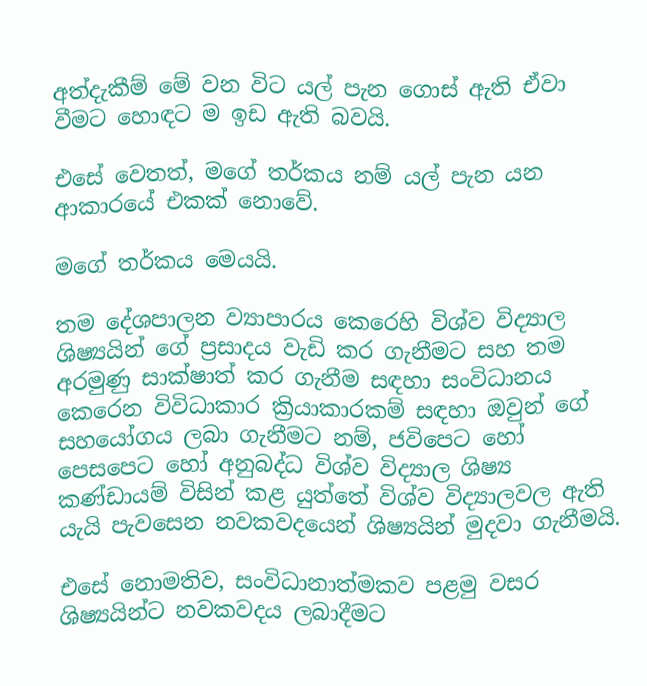අත්දැකීම් මේ වන විට යල් පැන ගොස් ඇති ඒවා වීමට හොඳට ම ඉඩ ඇති බවයි.

එසේ වෙතත්, මගේ තර්කය නම් යල් පැන යන ආකාරයේ එකක් නොවේ.

මගේ තර්කය මෙයයි.

තම දේශපාලන ව්‍යාපාරය කෙරෙහි විශ්ව විද්‍යාල ශිෂ්‍යයින් ගේ ප්‍රසාදය වැඩි කර ගැනීමට සහ තම අරමුණු සාක්ෂාත් කර ගැනීම සඳහා සංවිධානය කෙරෙන විවිධාකාර ක්‍රියාකාරකම් සඳහා ඔවුන් ගේ සහයෝගය ලබා ගැනීමට නම්, ජවිපෙට හෝ පෙසපෙට හෝ අනුබද්ධ විශ්ව විද්‍යාල ශිෂ්‍ය කණ්ඩායම් විසින් කළ යුත්තේ විශ්ව විද්‍යාලවල ඇති යැයි පැවසෙන නවකවදයෙන් ශිෂ්‍යයින් මුදවා ගැනීමයි.

එසේ නොමතිව, සංවිධානාත්මකව පළමු වසර ශිෂ්‍යයින්ට නවකවදය ලබාදීමට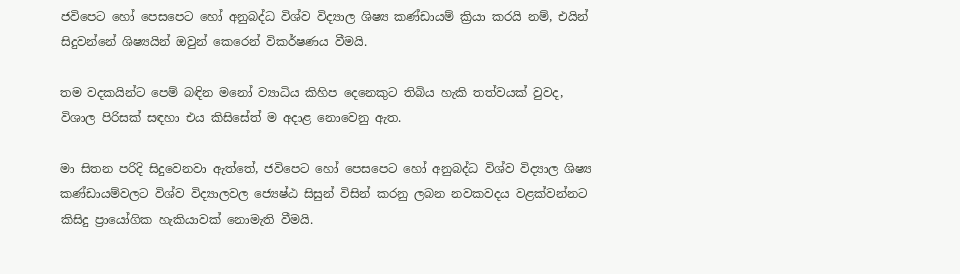ජවිපෙට හෝ පෙසපෙට හෝ අනුබද්ධ විශ්ව විද්‍යාල ශිෂ්‍ය කණ්ඩායම් ක්‍රියා කරයි නම්, එයින් සිදුවන්නේ ශිෂ්‍යයින් ඔවුන් කෙරෙන් විකර්ෂණය වීමයි.

තම වදකයින්ට පෙම් බඳින මනෝ ව්‍යාධිය කිහිප දෙනෙකුට තිබිය හැකි තත්වයක් වුවද, විශාල පිරිසක් සඳහා එය කිසිසේත් ම අදාළ නොවෙනු ඇත.

මා සිතන පරිදි සිදුවෙනවා ඇත්තේ, ජවිපෙට හෝ පෙසපෙට හෝ අනුබද්ධ විශ්ව විද්‍යාල ශිෂ්‍ය කණ්ඩායම්වලට විශ්ව විද්‍යාලවල ජ්‍යෙෂ්ඨ සිසුන් විසින් කරනු ලබන නවකවදය වළක්වන්නට කිසිදු ප්‍රායෝගික හැකියාවක් නොමැති වීමයි.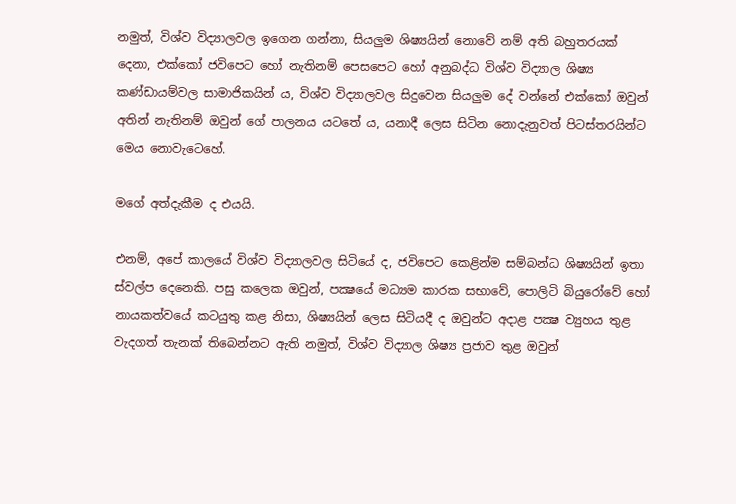නමුත්, විශ්ව විද්‍යාලවල ඉගෙන ගන්නා, සියලුම ශිෂ්‍යයින් නොවේ නම් අති බහුතරයක් දෙනා, එක්කෝ ජවිපෙට හෝ නැතිනම් පෙසපෙට හෝ අනුබද්ධ විශ්ව විද්‍යාල ශිෂ්‍ය කණ්ඩායම්වල සාමාජිකයින් ය, විශ්ව විද්‍යාලවල සිදුවෙන සියලුම දේ වන්නේ එක්කෝ ඔවුන් අතින් නැතිනම් ඔවුන් ගේ පාලනය යටතේ ය, යනාදී ලෙස සිටින නොදැනුවත් පිටස්තරයින්ට මෙය නොවැටෙහේ.

මගේ අත්දැකීම ද එයයි.

එනම්, අපේ කාලයේ විශ්ව විද්‍යාලවල සිටියේ ද, ජවිපෙට කෙළින්ම සම්බන්ධ ශිෂ්‍යයින් ඉතා ස්වල්ප දෙනෙකි. පසු කලෙක ඔවුන්, පක්‍ෂයේ මධ්‍යම කාරක සභාවේ, පොලිටි බියුරෝවේ හෝ නායකත්වයේ කටයුතු කළ නිසා, ශිෂ්‍යයින් ලෙස සිටියදී ද ඔවුන්ට අදාළ පක්‍ෂ ව්‍යුහය තුළ වැදගත් තැනක් තිබෙන්නට ඇති නමුත්, විශ්ව විද්‍යාල ශිෂ්‍ය ප්‍රජාව තුළ ඔවුන්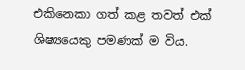එකිනෙකා ගත් කළ තවත් එක් ශිෂ්‍යයෙකු පමණක් ම විය.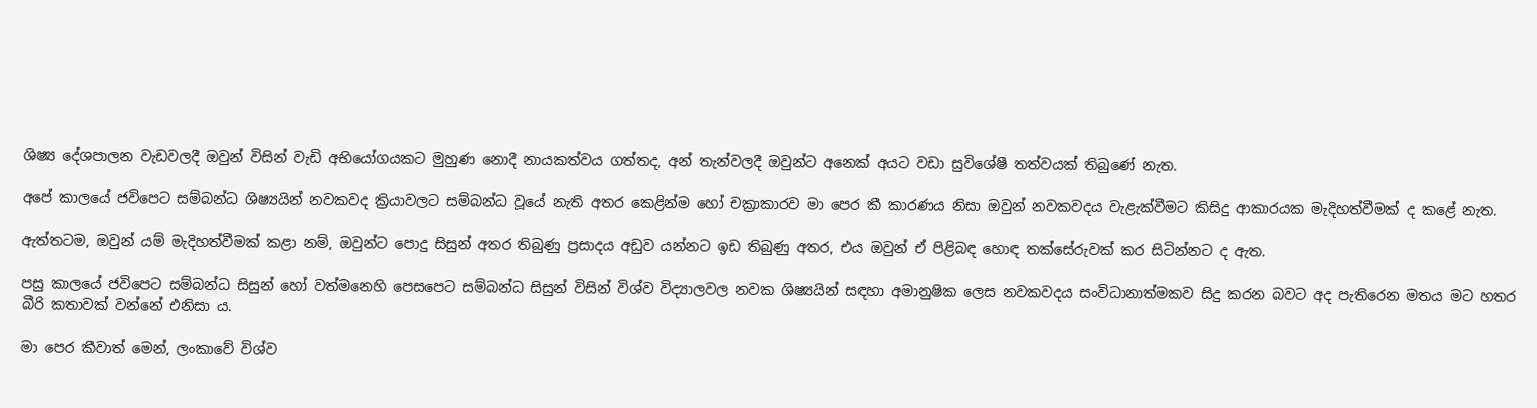ශිෂ්‍ය දේශපාලන වැඩවලදී ඔවුන් විසින් වැඩි අභියෝගයකට මුහුණ නොදී නායකත්වය ගත්තද, අන් තැන්වලදී ඔවුන්ට අනෙක් අයට වඩා සුවිශේෂී තත්වයක් තිබුණේ නැත.

අපේ කාලයේ ජවිපෙට සම්බන්ධ ශිෂ්‍යයින් නවකවද ක්‍රියාවලට සම්බන්ධ වූයේ නැති අතර කෙළින්ම හෝ චක්‍රාකාරව මා පෙර කී කාරණය නිසා ඔවුන් නවකවදය වැළැක්වීමට කිසිදු ආකාරයක මැදිහත්වීමක් ද කළේ නැත.

ඇත්තටම, ඔවුන් යම් මැදිහත්වීමක් කළා නම්, ඔවුන්ට පොදු සිසුන් අතර තිබුණු ප්‍රසාදය අඩුව යන්නට ඉඩ තිබුණු අතර, එය ඔවුන් ඒ පිළිබඳ හොඳ තක්සේරුවක් කර සිටින්නට ද ඇත.

පසු කාලයේ ජවිපෙට සම්බන්ධ සිසුන් හෝ වත්මනෙහි පෙසපෙට සම්බන්ධ සිසුන් විසින් විශ්ව විද්‍යාලවල නවක ශිෂ්‍යයින් සඳහා අමානුෂික ලෙස නවකවදය සංවිධානාත්මකව සිදු කරන බවට අද පැතිරෙන මතය මට හතර බීරි කතාවක් වන්නේ එනිසා ය.

මා පෙර කීවාත් මෙන්, ලංකාවේ විශ්ව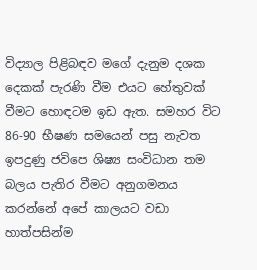විද්‍යාල පිළිබඳව මගේ දැනුම දශක දෙකක් පැරණි වීම එයට හේතුවක් වීමට හොඳටම ඉඩ ඇත. සමහර විට 86-90 භීෂණ සමයෙන් පසු නැවත ඉපදුණු ජවිපෙ ශිෂ්‍ය සංවිධාන තම බලය පැතිර වීමට අනුගමනය කරන්නේ අපේ කාලයට වඩා හාත්පසින්ම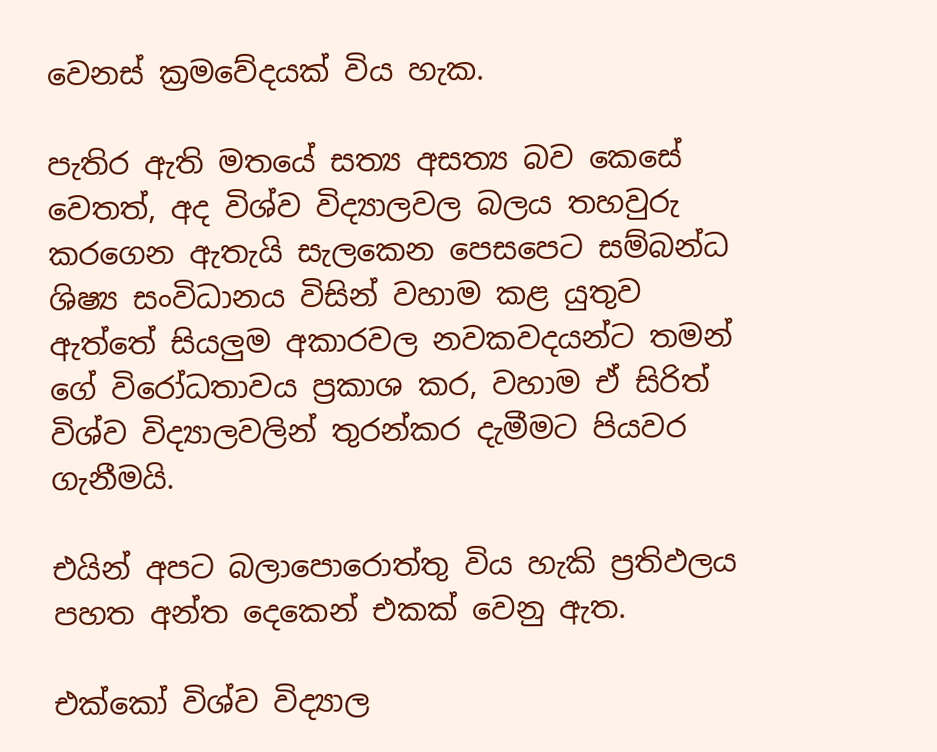වෙනස් ක්‍රමවේදයක් විය හැක.

පැතිර ඇති මතයේ සත්‍ය අසත්‍ය බව කෙසේ වෙතත්, අද විශ්ව විද්‍යාලවල බලය තහවුරු කරගෙන ඇතැයි සැලකෙන පෙසපෙට සම්බන්ධ ශිෂ්‍ය සංවිධානය විසින් වහාම කළ යුතුව ඇත්තේ සියලුම අකාරවල නවකවදයන්ට තමන් ගේ විරෝධතාවය ප්‍රකාශ කර, වහාම ඒ සිරිත් විශ්ව විද්‍යාලවලින් තුරන්කර දැමීමට පියවර ගැනීමයි.

එයින් අපට බලාපොරොත්තු විය හැකි ප්‍රතිඵලය පහත අන්ත දෙකෙන් එකක් වෙනු ඇත.

එක්කෝ විශ්ව විද්‍යාල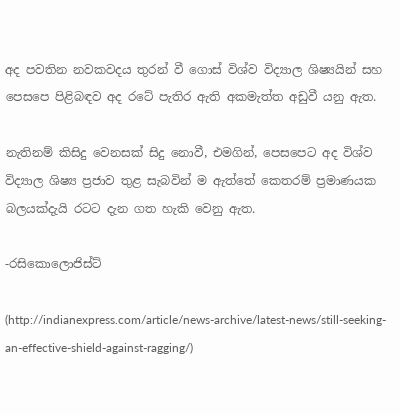අද පවතින නවකවදය තුරන් වී ගොස් විශ්ව විද්‍යාල ශිෂ්‍යයින් සහ පෙසපෙ පිළිබඳව අද රටේ පැතිර ඇති අකමැත්ත අඩුවී යනු ඇත.

නැතිනම් කිසිදු වෙනසක් සිදු නොවී, එමගින්, පෙසපෙට අද විශ්ව විද්‍යාල ශිෂ්‍ය ප්‍රජාව තුළ සැබවින් ම ඇත්තේ කෙතරම් ප්‍රමාණයක බලයක්දැයි රටට දැන ගත හැකි වෙනු ඇත.

-රසිකොලොජිස්ට්

(http://indianexpress.com/article/news-archive/latest-news/still-seeking-an-effective-shield-against-ragging/)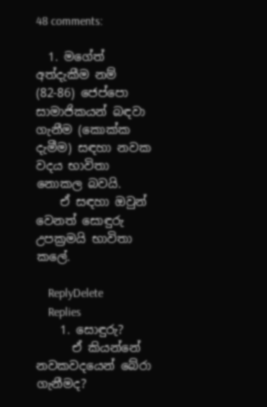48 comments:

  1. මගේත් අත්දැකීම නම් (82-86) ජෙප්පො සාමාජිකයන් බඳවා ගැනීම (කොක්ක දැමීම) සඳහා නවක වදය භාවිතා නොකල බවයි.
    ඒ සඳහා ඔවුන් වෙනත් සොඳුරු උපක්‍රමයි භාවිතා කලේ.

    ReplyDelete
    Replies
    1. සොඳුරු?
      ඒ කියන්නේ නවකවදයෙන් බේරා ගැනීමද?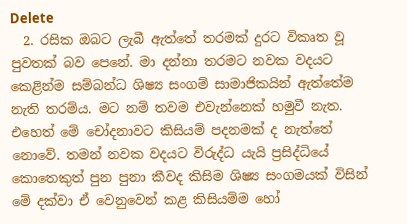Delete
  2. රසික ඔබට ලැබී ඇත්තේ තරමක් දුරට විකෘත වූ පුවතක් බව පෙනේ. මා දන්නා තරමට නවක වදයට කෙළින්ම සම්බන්ධ ශිෂ්‍ය සංගම් සාමාජිකයින් ඇත්තේම නැති තරම්ය. මට නම් තවම එවැන්නෙක් හමුවී නැත. එහෙත් මේ චෝදනාවට කිසියම් පදනමක් ද නැත්තේ නොවේ. තමන් නවක වදයට විරුද්ධ යැයි ප්‍රසිද්ධියේ කොතෙකුත් පුන පුනා කීවද කිසිම ශිෂ්‍ය සංගමයක් විසින් මේ දක්වා ඒ වෙනුවෙන් කළ කිසියම්ම හෝ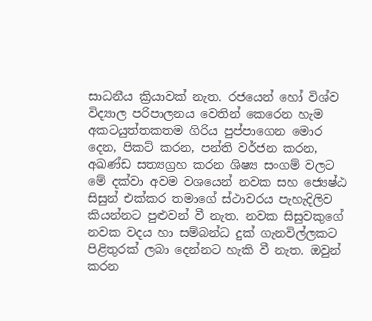සාධනීය ක්‍රියාවක් නැත. රජයෙන් හෝ විශ්ව විද්‍යාල පරිපාලනය වෙතින් කෙරෙන හැම අකටයුත්තකතම ගිරිය පුප්පාගෙන මොර දෙන, පිකට් කරන, පන්ති වර්ජන කරන, අඛණ්ඩ සත්‍යග්‍රහ කරන ශිෂ්‍ය සංගම් වලට මේ දක්වා අවම වශයෙන් නවක සහ ජ්‍යෙෂ්ඨ සිසුන් එක්කර තමාගේ ස්ථාවරය පැහැදිලිව කියන්නට පුළුවන් වී නැත. නවක සිසුවකුගේ නවක වදය හා සම්බන්ධ දුක් ගැනවිල්ලකට පිළිතුරක් ලබා දෙන්නට හැකි වී නැත. ඔවුන් කරන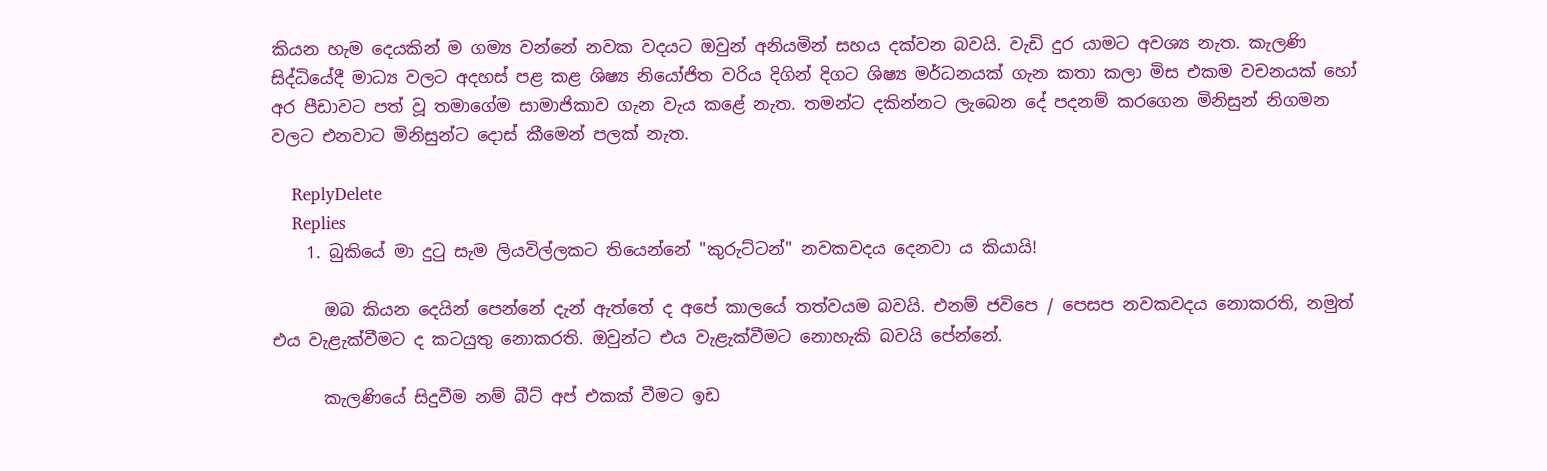කියන හැම දෙයකින් ම ගම්‍ය වන්නේ නවක වදයට ඔවුන් අනියමින් සහය දක්වන බවයි. වැඩි දුර යාමට අවශ්‍ය නැත. කැලණි සිද්ධියේදී මාධ්‍ය වලට අදහස් පළ කළ ශිෂ්‍ය නියෝජිත වරිය දිගින් දිගට ශිෂ්‍ය මර්ධනයක් ගැන කතා කලා මිස එකම වචනයක් හෝ අර පීඩාවට පත් වූ තමාගේම සාමාජිකාව ගැන වැය කළේ නැත. තමන්ට දකින්නට ලැබෙන දේ පදනම් කරගෙන මිනිසුන් නිගමන වලට එනවාට මිනිසුන්ට දොස් කීමෙන් පලක් නැත.

    ReplyDelete
    Replies
    1. බුකියේ මා දුටු සැම ලියවිල්ලකට තියෙන්නේ "කුරුට්ටන්" නවකවදය දෙනවා ය කියායි!

      ඔබ කියන දෙයින් පෙන්නේ දැන් ඇත්තේ ද අපේ කාලයේ තත්වයම බවයි. එනම් ජවිපෙ / පෙසප නවකවදය නොකරති, නමුත් එය වැළැක්වීමට ද කටයුතු නොකරති. ඔවුන්ට එය වැළැක්වීමට නොහැකි බවයි පේන්නේ.

      කැලණියේ සිදුවීම නම් බීට් අප් එකක් වීමට ඉඩ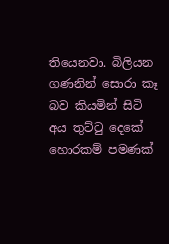තියෙනවා. බිලියන ගණනින් සොරා කෑ බව කියමින් සිටි අය තුට්ටු දෙකේ හොරකම් පමණක්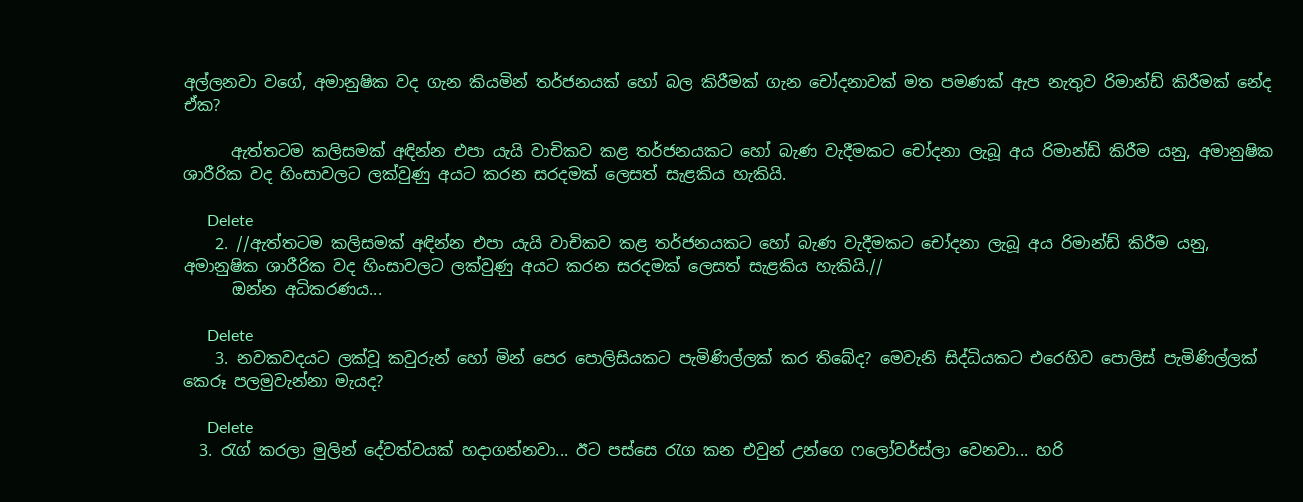අල්ලනවා වගේ, අමානුෂික වද ගැන කියමින් තර්ජනයක් හෝ බල කිරීමක් ගැන චෝදනාවක් මත පමණක් ඇප නැතුව රිමාන්ඩ් කිරීමක් නේද ඒක?

      ඇත්තටම කලිසමක් අඳින්න එපා යැයි වාචිකව කළ තර්ජනයකට හෝ බැණ වැදීමකට චෝදනා ලැබූ අය රිමාන්ඩ් කිරීම යනු, අමානුෂික ශාරීරික වද හිංසාවලට ලක්වුණු අයට කරන සරදමක් ලෙසත් සැළකිය හැකියි.

      Delete
    2. //ඇත්තටම කලිසමක් අඳින්න එපා යැයි වාචිකව කළ තර්ජනයකට හෝ බැණ වැදීමකට චෝදනා ලැබූ අය රිමාන්ඩ් කිරීම යනු, අමානුෂික ශාරීරික වද හිංසාවලට ලක්වුණු අයට කරන සරදමක් ලෙසත් සැළකිය හැකියි.//
      ඔන්න අධිකරණය...

      Delete
    3. නවකවදයට ලක්වූ කවුරුන් හෝ මින් පෙර පොලිසියකට පැමිණිල්ලක් කර තිබේද? මෙවැනි සිද්ධියකට එරෙහිව පොලිස් පැමිණිල්ලක් කෙරූ පලමුවැන්නා මැයද?

      Delete
  3. රැග් කරලා මුලින් දේවත්වයක් හදාගන්නවා... ඊට පස්සෙ රැග කන එවුන් උන්ගෙ ෆලෝවර්ස්ලා වෙනවා... හරි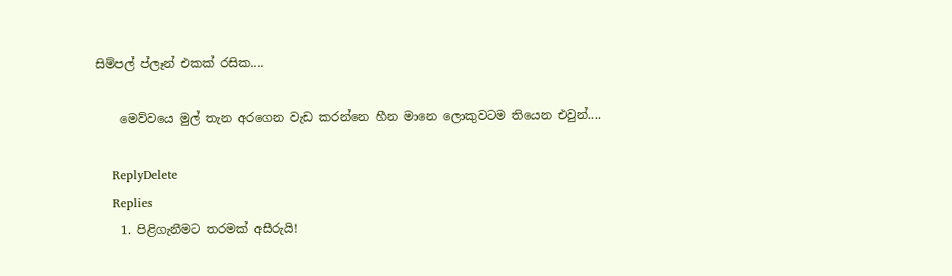සිම්පල් ප්ලෑන් එකක් රසික....

    මෙව්වයෙ මුල් තැන අරගෙන වැඩ කරන්නෙ හීන මානෙ ලොකුවටම තියෙන එවුන්....

    ReplyDelete
    Replies
    1. පිළිගැනීමට තරමක් අසීරුයි!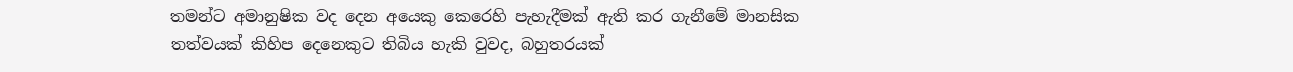තමන්ට අමානුෂික වද දෙන අයෙකු කෙරෙහි පැහැදීමක් ඇති කර ගැනීමේ මානසික තත්වයක් කිහිප දෙනෙකුට තිබිය හැකි වුවද, බහුතරයක්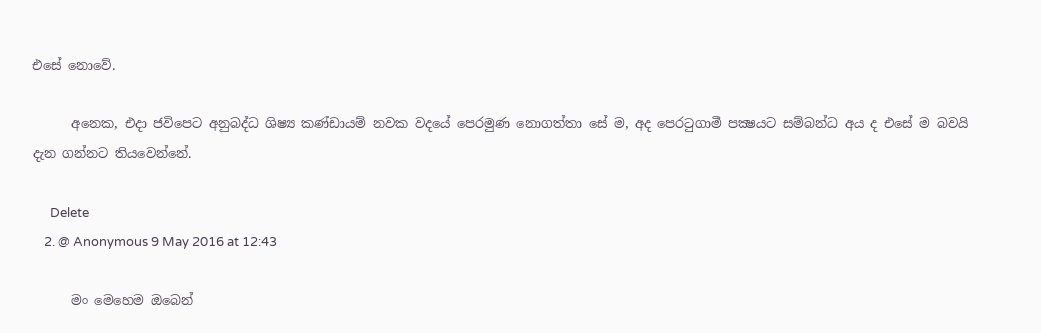එසේ නොවේ.

      අනෙක, එදා ජවිපෙට අනුබද්ධ ශිෂ්‍ය කණ්ඩායම් නවක වදයේ පෙරමුණ නොගත්තා සේ ම, අද පෙරටුගාමී පක්‍ෂයට සම්බන්ධ අය ද එසේ ම බවයි දැන ගන්නට තියවෙන්නේ.

      Delete
    2. @ Anonymous 9 May 2016 at 12:43

      මං මෙහෙම ඔබෙන්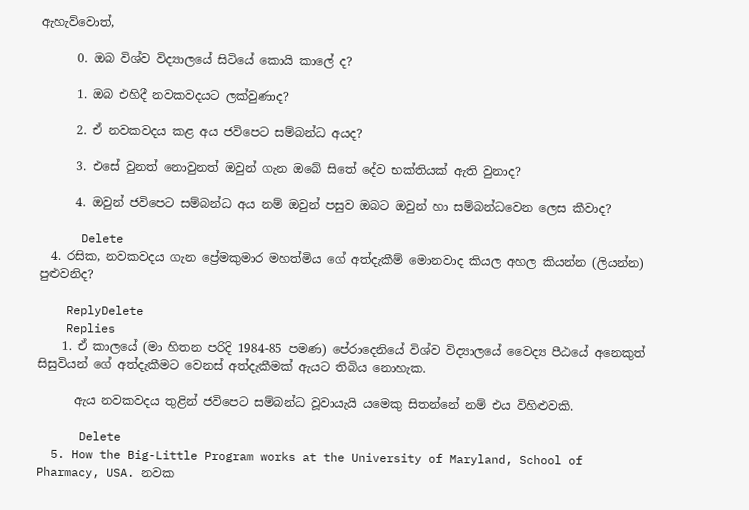ඇහැව්වොත්,

      0. ඔබ විශ්ව විද්‍යාලයේ සිටියේ කොයි කාලේ ද?

      1. ඔබ එහිදී නවකවදයට ලක්වුණාද?

      2. ඒ නවකවදය කළ අය ජවිපෙට සම්බන්ධ අයද?

      3. එසේ වුනත් නොවුනත් ඔවුන් ගැන ඔබේ සිතේ දේව භක්තියක් ඇති වුනාද?

      4. ඔවුන් ජවිපෙට සම්බන්ධ අය නම් ඔවුන් පසුව ඔබට ඔවුන් හා සම්බන්ධවෙන ලෙස කීවාද?

      Delete
  4. රසික, නවකවදය ගැන ප්‍රේමකුමාර මහත්මිය ගේ අත්දැකීම් මොනවාද කියල අහල කියන්න (ලියන්න) පුළුවනිද?

    ReplyDelete
    Replies
    1. ඒ කාලයේ (මා හිතන පරිදි 1984-85 පමණ) පේරාදෙනියේ විශ්ව විද්‍යාලයේ වෛද්‍ය පීඨයේ අනෙකුත් සිසුවියන් ගේ අත්දැකීමට වෙනස් අත්දැකීමක් ඇයට තිබිය නොහැක.

      ඇය නවකවදය තුළින් ජවිපෙට සම්බන්ධ වූවායැයි යමෙකු සිතන්නේ නම් එය විහිළුවකි.

      Delete
  5. How the Big-Little Program works at the University of Maryland, School of Pharmacy, USA. නවක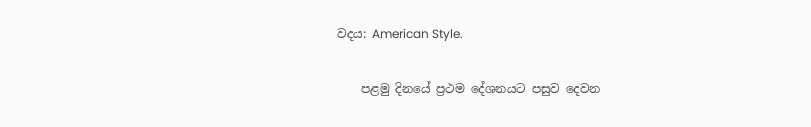වදය: American Style.

    පළමු දිනයේ ප්‍රථම දේශනයට පසුව දෙවන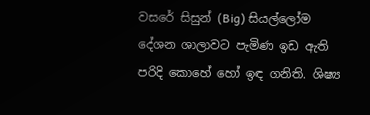වසරේ සිසුන් (Big) සියල්ලෝම දේශන ශාලාවට පැමිණ ඉඩ ඇති පරිදි කොහේ හෝ ඉඳ ගනිති. ශිෂ්‍ය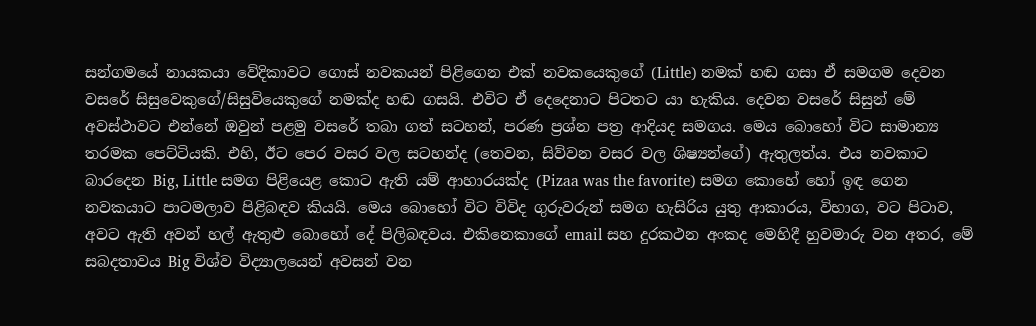සන්ගමයේ නායකයා වේදිකාවට ගොස් නවකයන් පිළිගෙන එක් නවකයෙකුගේ (Little) නමක් හඬ ගසා ඒ සමගම දෙවන වසරේ සිසුවෙකුගේ/සිසුවියෙකුගේ නමක්ද හඬ ගසයි. එවිට ඒ දෙදෙනාට පිටතට යා හැකිය. දෙවන වසරේ සිසුන් මේ අවස්ථාවට එන්නේ ඔවුන් පළමු වසරේ තබා ගත් සටහන්, පරණ ප්‍රශ්න පත්‍ර ආදියද සමගය. මෙය බොහෝ විට සාමාන්‍ය තරමක පෙට්ටියකි. එහි, ඊට පෙර වසර වල සටහන්ද (තෙවන, සිව්වන වසර වල ශිෂ්‍යන්ගේ) ඇතුලත්ය. එය නවකාට බාරදෙන Big, Little සමග පිළියෙළ කොට ඇති යම් ආහාරයක්ද (Pizaa was the favorite) සමග කොහේ හෝ ඉඳ ගෙන නවකයාට පාටමලාව පිළිබඳව කියයි. මෙය බොහෝ විට විවිද ගුරුවරුන් සමග හැසිරිය යුතු ආකාරය, විභාග, වට පිටාව, අවට ඇති අවන් හල් ඇතුළු බොහෝ දේ පිලිබඳවය. එකිනෙකාගේ email සහ දුරකථන අංකද මෙහිදී හුවමාරු වන අතර, මේ සබදතාවය Big විශ්ව විද්‍යාලයෙන් අවසන් වන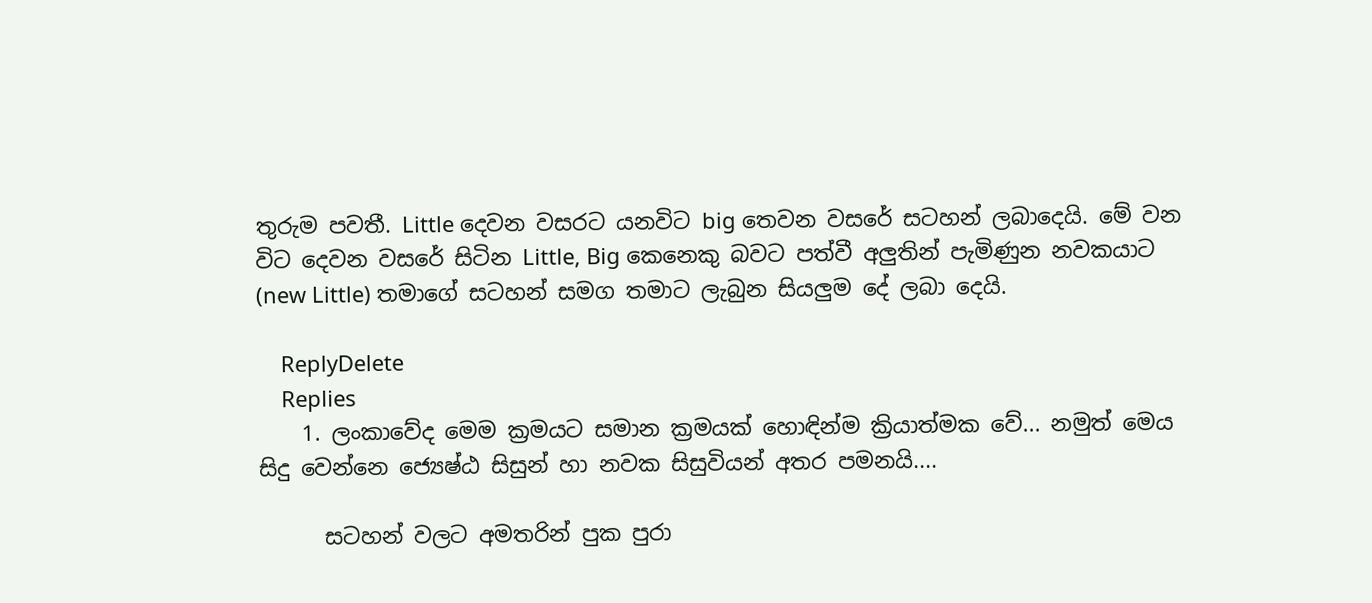තුරුම පවතී. Little දෙවන වසරට යනවිට big තෙවන වසරේ සටහන් ලබාදෙයි. මේ වන විට දෙවන වසරේ සිටින Little, Big කෙනෙකු බවට පත්වී අලුතින් පැමිණුන නවකයාට (new Little) තමාගේ සටහන් සමග තමාට ලැබුන සියලුම දේ ලබා දෙයි.

    ReplyDelete
    Replies
    1. ලංකාවේද මෙම ක්‍රමයට සමාන ක්‍රමයක් හොඳින්ම ක්‍රියාත්මක වේ... නමුත් මෙය සිදු වෙන්නෙ ජ්‍යෙෂ්ඨ සිසුන් හා නවක සිසුවියන් අතර පමනයි....

      සටහන් වලට අමතරින් පුක පුරා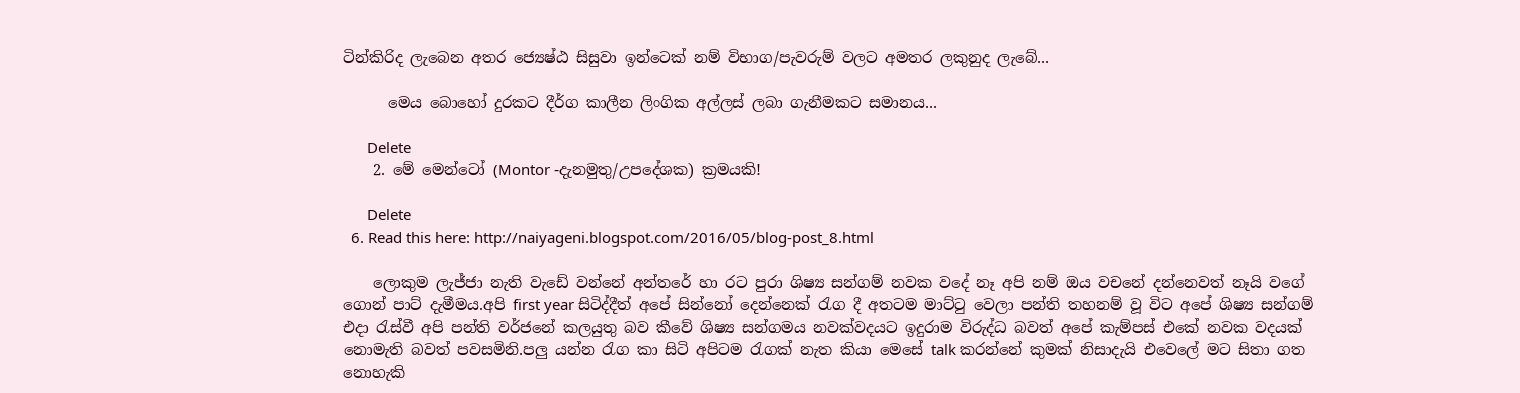ටින්කිරිද ලැබෙන අතර ජ්‍යෙෂ්ඨ සිසුවා ඉන්ටෙක් නම් විභාග/පැවරුම් වලට අමතර ලකුනුද ලැබේ...

      මෙය බොහෝ දුරකට දීර්ග කාලීන ලිංගික අල්ලස් ලබා ගැනීමකට සමානය...

      Delete
    2. මේ මෙන්ටෝ (Montor -දැනමුතු/උපදේශක) ක්‍රමයකි!

      Delete
  6. Read this here: http://naiyageni.blogspot.com/2016/05/blog-post_8.html

    ලොකුම ලැජ්ජා නැති වැඩේ වන්නේ අන්තරේ හා රට පුරා ශිෂ්‍ය සන්ගම් නවක වදේ නෑ අපි නම් ඔය වචනේ දන්නෙවත් නෑයි වගේ ගොන් පාට් දැමීමය.අපි first year සිටිද්දීත් අපේ සින්නෝ දෙන්නෙක් රැග දී අතටම මාට්ටු වෙලා පන්ති තහනම් වූ විට අපේ ශිෂ්‍ය සන්ගම් එදා රැස්වී අපි පන්ති වර්ජනේ කලයුතු බව කීවේ ශිෂ්‍ය සන්ගමය නවක්වදයට ඉදුරාම විරුද්ධ බවත් අපේ කැම්පස් එකේ නවක වදයක් නොමැති බවත් පවසමිනි.පලු යන්න රැග කා සිටි අපිටම රැගක් නැත කියා මෙසේ talk කරන්නේ කුමක් නිසාදැයි එවෙලේ මට සිතා ගත නොහැකි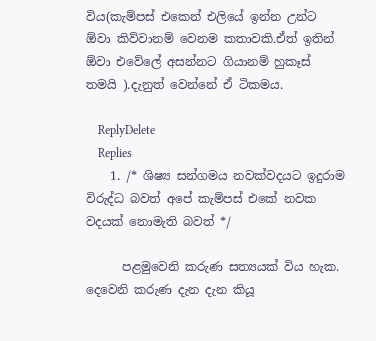විය(කැම්පස් එකෙන් එලියේ ඉන්න උන්ට ඕවා කිව්වානම් වෙනම කතාවකි.ඒත් ඉතින් ඕවා එවේලේ අසන්නට ගියානම් හුකෑස් තමයි ).දැනුත් වෙන්නේ ඒ ටිකමය.

    ReplyDelete
    Replies
    1. /* ශිෂ්‍ය සන්ගමය නවක්වදයට ඉදුරාම විරුද්ධ බවත් අපේ කැම්පස් එකේ නවක වදයක් නොමැති බවත් */

      පළමුවෙනි කරුණ සත්‍යයක් විය හැක. දෙවෙනි කරුණ දැන දැන කියූ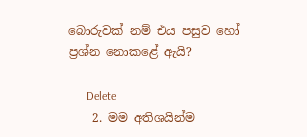බොරුවක් නම් එය පසුව හෝ ප්‍රශ්න නොකළේ ඇයි?

      Delete
    2. මම අතිශයින්ම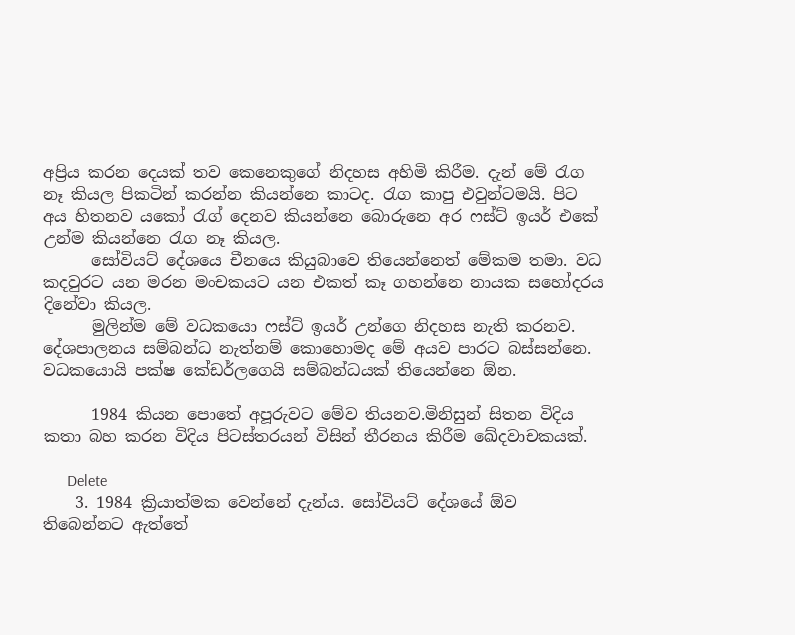අප්‍රිය කරන දෙයක් තව කෙනෙකුගේ නිදහස අහිමි කිරීම. දැන් මේ රැග නෑ කියල පිකටින් කරන්න කියන්නෙ කාටද. රැග කාපු එවුන්ටමයි. පිට අය හිතනව යකෝ රැග් දෙනව කියන්නෙ බොරුනෙ අර ෆස්ට් ඉයර් එකේ උන්ම කියන්නෙ රැග නෑ කියල.
      සෝවියට් දේශයෙ චීනයෙ කියුබාවෙ තියෙන්නෙත් මේකම තමා. වධ කදවුරට යන මරන මංචකයට යන එකත් කෑ ගහන්නෙ නායක සහෝදරය දිනේවා කියල.
      මුලින්ම මේ වධකයො ෆස්ට් ඉයර් උන්ගෙ නිදහස නැති කරනව. දේශපාලනය සම්බන්ධ නැත්නම් කොහොමද මේ අයව පාරට බස්සන්නෙ. වධකයොයි පක්ෂ කේඩර්ලගෙයි සම්බන්ධයක් තියෙන්නෙ ඕන.

      1984 කියන පොතේ අපූරුවට මේව තියනව.මිනිසුන් සිතන විදිය කතා බහ කරන විදිය පිටස්තරයන් විසින් තීරනය කිරීම ඛේදවාචකයක්.

      Delete
    3. 1984 ක්‍රියාත්මක වෙන්නේ දැන්ය. සෝවියට් දේශයේ ඕව තිබෙන්නට ඇත්තේ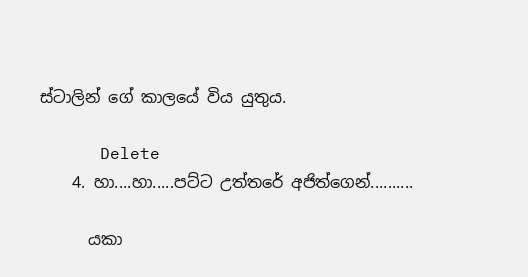ස්ටාලින් ගේ කාලයේ විය යුතුය.

      Delete
    4. හා....හා.....පට්ට උත්තරේ අජිත්ගෙන්..........

      යකා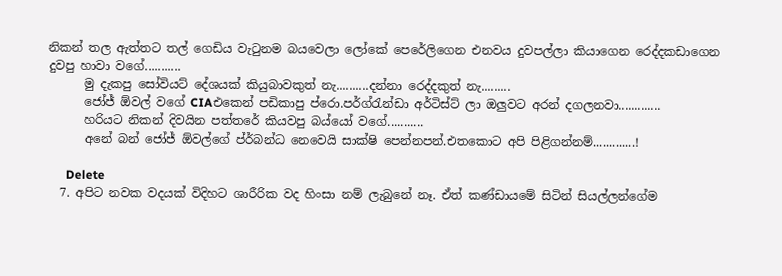නිකන් තල ඇත්තට තල් ගෙඩිය වැටුනම බයවෙලා ලෝකේ පෙරේලිගෙන එනවය දුවපල්ලා කියාගෙන රෙද්දකඩාගෙන දුවපු හාවා වගේ...........
      මු දැකපු සෝවියට් දේශයක් කියුබාවකුත් නැ..........දන්නා රෙද්දකුත් නැ.........
      ජෝජ් ඕවල් වගේ CIAඑකෙන් පඩිකාපු ප්රො.පර්ග්රැන්ඩා අර්ටිස්ට් ලා ඔලුවට අරන් දගලනවා.............
      හරියට නිකන් දිවයින පත්තරේ කියවපු බය්යෝ වගේ...........
      අනේ බන් ජෝජ් ඕවල්ගේ ප්ර්බන්ධ නෙවෙයි සාක්ෂි පෙන්නපන්.එතකොට අපි පිළිගන්නම්.............!

      Delete
  7. අපිට නවක වදයක් විදිහට ශාරීරික වද හිංසා නම් ලැබුනේ නෑ. ඒත් කණ්ඩායමේ සිටින් සියල්ලන්ගේම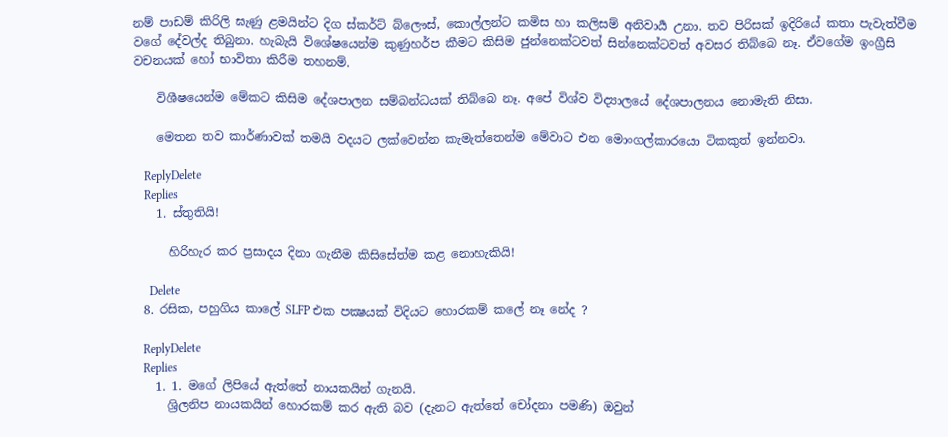නම් පාඩම් කිරිලි ඝැණු ළමයින්ට දිග ස්කර්ට් බ්ලෞස්, කොල්ලන්ට කමිස හා කලිසම් අනිවාර්‍ය උනා. තව පිරිසක් ඉදිරියේ කතා පැවැත්වීම වගේ දේවල්ද තිබුනා. හැබැයි විශේෂයෙන්ම කුණුහර්ප කීමට කිසිම ජුන්නෙක්ටවත් සින්නෙක්ටවත් අවසර තිබ්බෙ නෑ. ඒවගේම ඉංග්‍රීසි වචනයක් හෝ භාවිතා කිරීම තහනම්.

    විශීෂයෙන්ම මේකට කිසිම දේශපාලන සම්බන්ධයක් තිබ්බෙ නෑ. අපේ විශ්ව විද්‍යාලයේ දේශපාලනය නොමැති නිසා.

    මෙතන තව කාර්ණාවක් තමයි වදයට ලක්වෙන්න කැමැත්තෙන්ම මේවාට එන මොංගල්කාරයො ටිකකුත් ඉන්නවා.

    ReplyDelete
    Replies
    1. ස්තුතියි!

      හිරිහැර කර ප්‍රසාදය දිනා ගැනීම කිසිසේත්ම කළ නොහැකියි!

      Delete
  8. රසික, පහුගිය කාලේ SLFP එක පක්‍ෂයක් විදියට හොරකම් කලේ නෑ නේද ?

    ReplyDelete
    Replies
    1. 1. මගේ ලිපියේ ඇත්තේ නායකයින් ගැනයි.
      ශ්‍රිලනිප නායකයින් හොරකම් කර ඇති බව (දැනට ඇත්තේ චෝදනා පමණි) ඔවුන්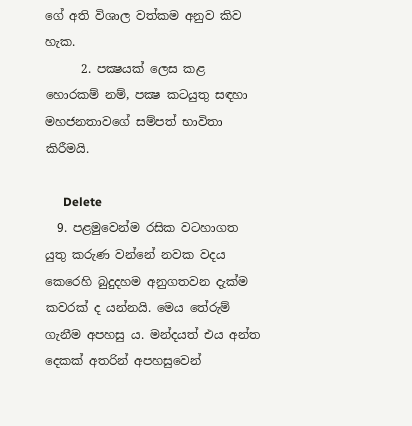ගේ අති විශාල වත්කම අනුව කිව හැක.
      2. පක්‍ෂයක් ලෙස කළ හොරකම් නම්, පක්‍ෂ කටයුතු සඳහා මහජනතාවගේ සම්පත් භාවිතා කිරීමයි.

      Delete
  9. පළමුවෙන්ම රසික වටහාගත යුතු කරුණ වන්නේ නවක වදය කෙරෙහි බුදුදහම අනුගතවන දැක්ම කවරක් ද යන්නයි. මෙය තේරුම් ගැනීම අපහසු ය. මන්දයත් එය අන්ත දෙකක් අතරින් අපහසුවෙන්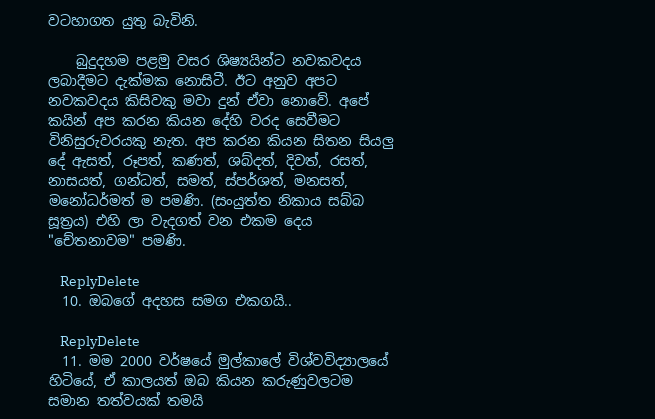වටහාගත යුතු බැවිනි.

    බුදුදහම පළමු වසර ශිෂ්‍යයින්ට නවකවදය ලබාදීමට දැක්මක නොසිටී. ඊට අනුව අපට නවකවදය කිසිවකු මවා දුන් ඒවා නොවේ. අපේ කයින් අප කරන කියන දේහි වරද සෙවීමට විනිසුරුවරයකු නැත. අප කරන කියන සිතන සියලු දේ ඇසත්, රූපත්, කණත්, ශබ්දත්, දිවත්, රසත්, නාසයත්, ගන්ධත්, සමත්, ස්පර්ශත්, මනසත්, මනෝධර්මත් ම පමණි. (සංයුත්ත නිකාය සබ්බ සූත්‍රය) එහි ලා වැදගත් වන එකම දෙය "චේතනාවම" පමණි.

    ReplyDelete
  10. ඔබගේ අදහස සමග එකගයි..

    ReplyDelete
  11. මම 2000 වර්ෂයේ මුල්කාලේ විශ්වවිද්‍යාලයේ හිටියේ, ඒ කාලයත් ඔබ කියන කරුණුවලටම සමාන තත්වයක් තමයි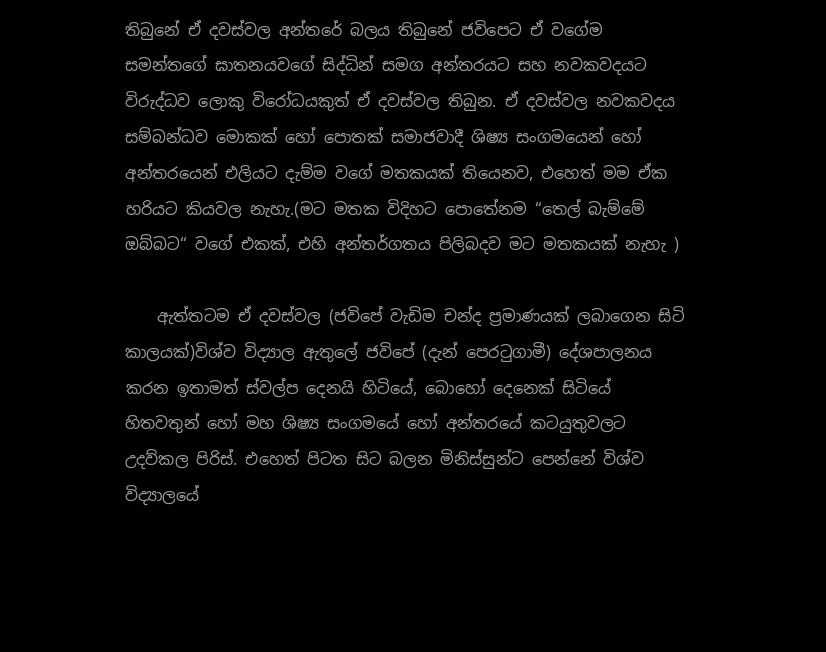තිබුනේ ඒ දවස්වල අන්තරේ බලය තිබුනේ ජවිපෙට ඒ වගේම සමන්තගේ ඝාතනයවගේ සිද්ධින් සමග අන්තරයට සහ නවකවදයට විරුද්ධව ලොකු විරෝධයකුත් ඒ දවස්වල තිබුන. ඒ දවස්වල නවකවදය සම්බන්ධව මොකක් හෝ පොතක් සමාජවාදී ශිෂ්‍ය සංගමයෙන් හෝ අන්තරයෙන් එලියට දැම්ම වගේ මතකයක් තියෙනව, එහෙත් මම ඒක හරියට කියවල නැහැ.(මට මතක විදිහට පොතේනම “තෙල් බැම්මේ ඔබ්බට“ වගේ එකක්, එහි අන්තර්ගතය පිලිබදව මට මතකයක් නැහැ )

    ඇත්තටම ඒ දවස්වල (ජවිපේ වැඩිම චන්ද ප්‍රමාණයක් ලබාගෙන සිටි කාලයක්)විශ්ව විද්‍යාල ඇතුලේ ජවිපේ (දැන් පෙරටුගාමී) දේශපාලනය කරන ඉතාමත් ස්වල්ප දෙනයි හිටියේ, බොහෝ දෙනෙක් සිටියේ හිතවතුන් හෝ මහ ශිෂ්‍ය සංගමයේ හෝ අන්තරයේ කටයුතුවලට උදව්කල පිරිස්. එහෙත් පිටත සිට බලන මිනිස්සුන්ට පෙන්නේ විශ්ව විද්‍යාලයේ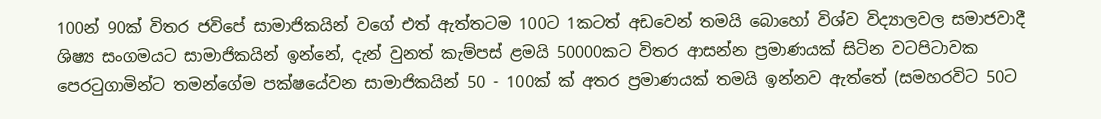100න් 90ක් විතර ජවිපේ සාමාජිකයින් වගේ එත් ඇත්තටම 100ට 1කටත් අඩවෙන් තමයි බොහෝ විශ්ව විද්‍යාලවල සමාජවාදී ශිෂ්‍ය සංගමයට සාමාජිකයින් ඉන්නේ, දැන් වුනත් කැම්පස් ළමයි 50000කට විතර ආසන්න ප්‍රමාණයක් සිටින වටපිටාවක පෙරටුගාමින්ට තමන්ගේම පක්ෂයේවන සාමාජිකයින් 50 - 100ක් ක් අතර ප්‍රමාණයක් තමයි ඉන්නව ඇත්තේ (සමහරවිට 50ට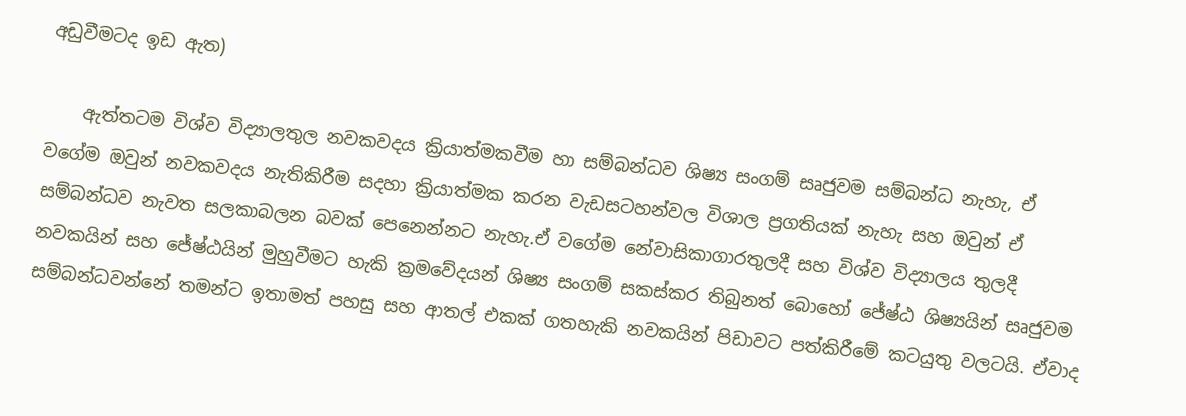අඩුවීමටද ඉඩ ඇත)

    ඇත්තටම විශ්ව විද්‍යාලතුල නවකවදය ක්‍රියාත්මකවීම හා සම්බන්ධව ශිෂ්‍ය සංගම් සෘජුවම සම්බන්ධ නැහැ, ඒ වගේම ඔවුන් නවකවදය නැතිකිරීම සදහා ක්‍රියාත්මක කරන වැඩසටහන්වල විශාල ප්‍රගතියක් නැහැ සහ ඔවුන් ඒ සම්බන්ධව නැවත සලකාබලන බවක් පෙනෙන්නට නැහැ.ඒ වගේම නේවාසිකාගාරතුලදී සහ විශ්ව විද්‍යාලය තුලදී නවකයින් සහ ජේෂ්ඨයින් මුහුවීමට හැකි ක්‍රමවේදයන් ශිෂ්‍ය සංගම් සකස්කර තිබුනත් බොහෝ ජේෂ්ඨ ශිෂ්‍යයින් සෘජුවම සම්බන්ධවන්නේ තමන්ට ඉතාමත් පහසු සහ ආතල් එකක් ගතහැකි නවකයින් පිඩාවට පත්කිරීමේ කටයුතු වලටයි. ඒවාද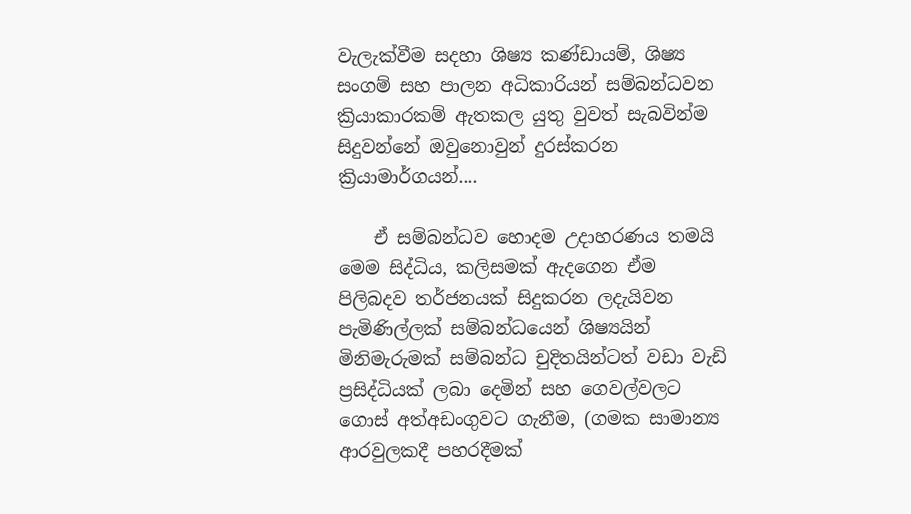වැලැක්වීම සදහා ශිෂ්‍ය කණ්ඩායම්, ශිෂ්‍ය සංගම් සහ පාලන අධිකාරියන් සම්බන්ධවන ක්‍රියාකාරකම් ඇතකල යුතු වුවත් සැබවින්ම සිදුවන්නේ ඔවුනොවුන් දුරස්කරන ක්‍රියාමාර්ගයන්....

    ඒ සම්බන්ධව හොදම උදාහරණය තමයි මෙම සිද්ධිය, කලිසමක් ඇදගෙන ඒම පිලිබදව තර්ජනයක් සිදුකරන ලදැයිවන පැමිණිල්ලක් සම්බන්ධයෙන් ශිෂ්‍යයින් මිනිමැරුමක් සම්බන්ධ චුදිතයින්ටත් වඩා වැඩි ප්‍රසිද්ධියක් ලබා දෙමින් සහ ගෙවල්වලට ගොස් අත්අඩංගුවට ගැනීම, (ගමක සාමාන්‍ය ආරවුලකදී පහරදීමක්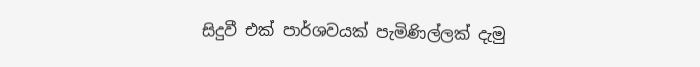සිදුවී එක් පාර්ශවයක් පැමිණිල්ලක් දැමු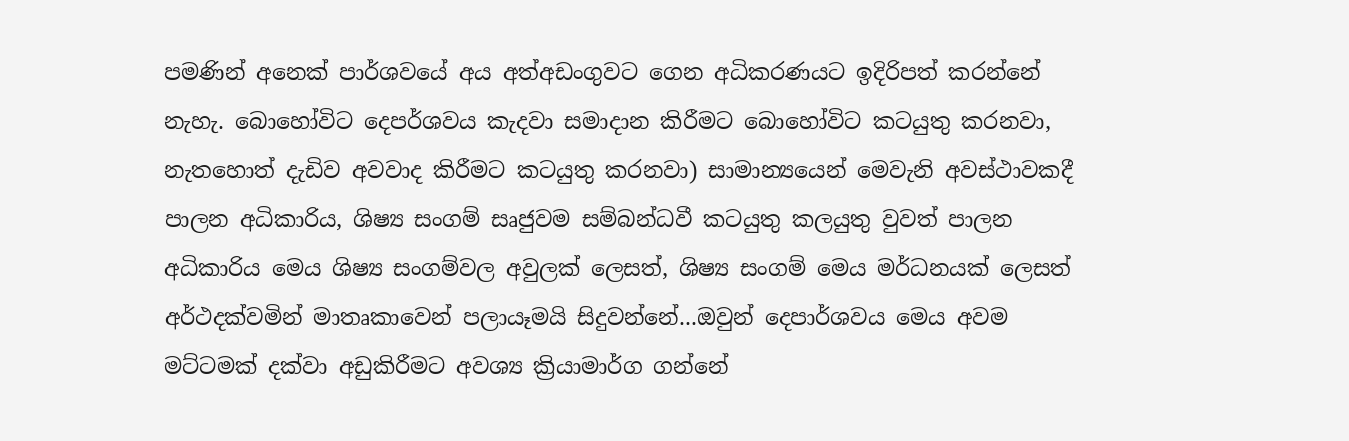පමණින් අනෙක් පාර්ශවයේ අය අත්අඩංගුවට ගෙන අධිකරණයට ඉදිරිපත් කරන්නේ නැහැ. බොහෝවිට දෙපර්ශවය කැදවා සමාදාන කිරීමට බොහෝවිට කටයුතු කරනවා, නැතහොත් දැඩිව අවවාද කිරීමට කටයුතු කරනවා) සාමාන්‍යයෙන් මෙවැනි අවස්ථාවකදී පාලන අධිකාරිය, ශිෂ්‍ය සංගම් සෘජුවම සම්බන්ධවී කටයුතු කලයුතු වුවත් පාලන අධිකාරිය මෙය ශිෂ්‍ය සංගම්වල අවුලක් ලෙසත්, ශිෂ්‍ය සංගම් මෙය මර්ධනයක් ලෙසත් අර්ථදක්වමින් මාතෘකාවෙන් පලායෑමයි සිදුවන්නේ...ඔවුන් දෙපාර්ශවය මෙය අවම මට්ටමක් දක්වා අඩුකිරීමට අවශ්‍ය ක්‍රියාමාර්ග ගන්නේ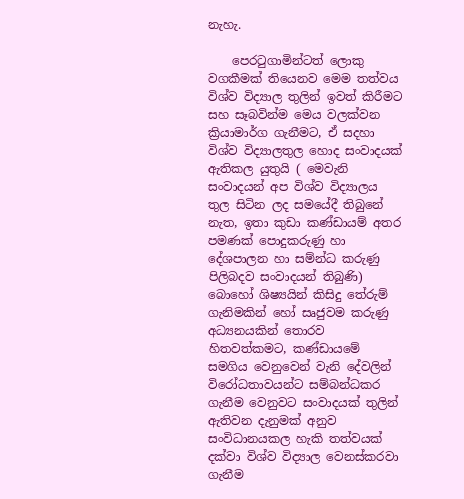නැහැ.

    පෙරටුගාමින්ටත් ලොකු වගකීමක් තියෙනව මෙම තත්වය විශ්ව විද්‍යාල තුලින් ඉවත් කිරීමට සහ සෑබවින්ම මෙය වලක්වන ක්‍රියාමාර්ග ගැනීමට, ඒ සදහා විශ්ව විද්‍යාලතුල හොද සංවාදයක් ඇතිකල යුතුයි ( මෙවැනි සංවාදයන් අප විශ්ව විද්‍යාලය තුල සිටින ලද සමයේදී තිබුනේ නැත, ඉතා කුඩා කණ්ඩායම් අතර පමණක් පොදුකරුණු හා දේශපාලන හා සම්න්ධ කරුණු පිලිබදව සංවාදයන් තිබුණි) බොහෝ ශිෂ්‍යයින් කිසිදු තේරුම් ගැනිමකින් හෝ සෘජුවම කරුණු අධ්‍යනයකින් තොරව හිතවත්කමට, කණ්ඩායමේ සමගිය වෙනුවෙන් වැනි දේවලින් විරෝධතාවයන්ට සම්බන්ධකර ගැනීම වෙනුවට සංවාදයක් තුලින් ඇතිවන දැනුමක් අනුව සංවිධානයකල හැකි තත්වයක් දක්වා විශ්ව විද්‍යාල වෙනස්කරවා ගැනීම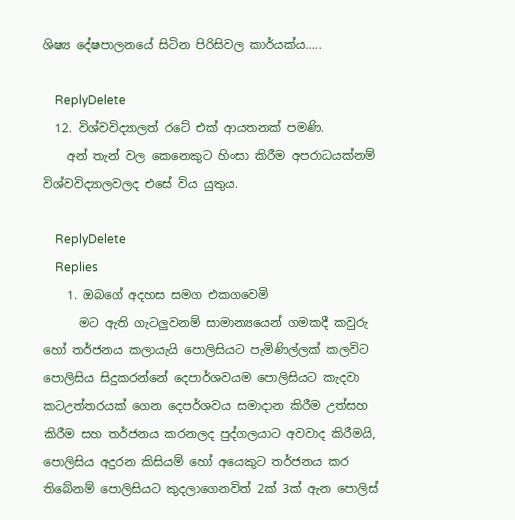ශිෂ්‍ය දේෂපාලනයේ සිටින පිරිසිවල කාර්යක්ය.....

    ReplyDelete
  12. විශ්වවිද්‍යාලත් රටේ එක් ආයතනක් පමණි.
    අන් තැන් වල කෙනෙකුට හිංසා කිරීම අපරාධයක්නම් විශ්වවිද්‍යාලවලද එසේ විය යුතුය.

    ReplyDelete
    Replies
    1. ඔබගේ අදහස සමග එකගවෙමි
      මට ඇති ගැටලුවනම් සාමාන්‍යයෙන් ගමකදී කවුරු හෝ තර්ජනය කලායැයි පොලිසියට පැමිණිල්ලක් කලවිට පොලිසිය සිදුකරන්නේ දෙපාර්ශවයම පොලිසියට කැදවා කටඋත්තරයක් ගෙන දෙපර්ශවය සමාදාන කිරීම උත්සහ කිරීම සහ තර්ජනය කරනලද පුද්ගලයාට අවවාද කිරීමයි, පොලිසිය අදුරන කිසියම් හෝ අයෙකුට තර්ජනය කර තිබේනම් පොලිසියට කුදලාගෙනවිත් 2ක් 3ක් ඇන පොලිස්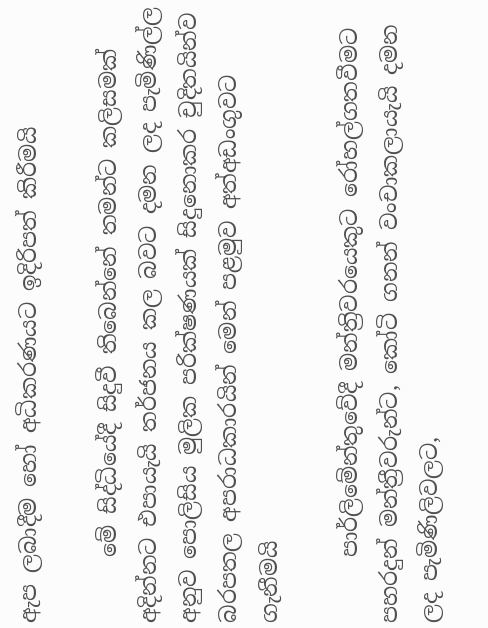ඇප ලබාදීම හෝ අධිකරණයට ඉදිරිපත් කිරීමයි

      මේ සිද්ධියේදී සිදුවී තිබෙන්නේ තමන්ට කලිසමක් අදින්නට එපායැයි තර්ජනය කල බවට දමන ලද පැමිණිල්ල අනුව පොලිසිය මුලික පරික්ෂණයක් සිදුනොකර චුදිතයින්ව බරපතල අපරාධකාරයින් මෙන් පළමුව අත්අඩංගුවට ගැනීමයි

      පාර්ලිමේන්තුවේදී මන්ත්‍රිවරයෙකුට රෝහල්ගතවීමට පහරදුන් මන්ත්‍රීවරුන්ට, කෝටි ගනන් වංචාකලායැයි දමන ලද පැමිණිලිවලට,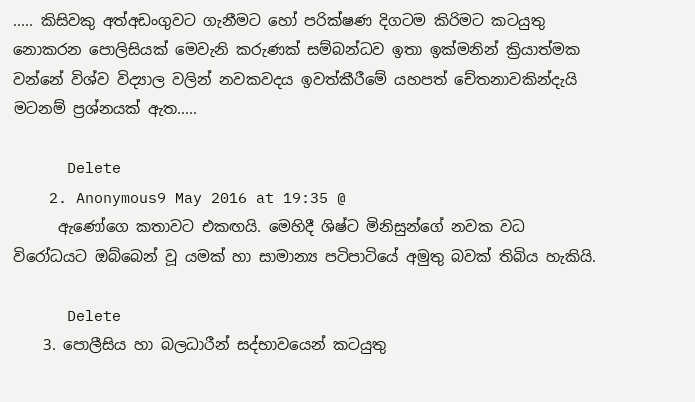..... කිසිවකු අත්අඩංගුවට ගැනීමට හෝ පරික්ෂණ දිගටම කිරිමට කටයුතු නොකරන පොලිසියක් මෙවැනි කරුණක් සම්බන්ධව ඉතා ඉක්මනින් ක්‍රියාත්මක වන්නේ විශ්ව විද්‍යාල වලින් නවකවදය ඉවත්කීරීමේ යහපත් චේතනාවකින්දැයි මටනම් ප්‍රශ්නයක් ඇත.....

      Delete
    2. Anonymous9 May 2016 at 19:35 @
      ඇණෝගෙ කතාවට එකඟයි. මෙහිදී ශිෂ්ට මිනිසුන්ගේ නවක වධ විරෝධයට ඔබ්බෙන් වූ යමක් හා සාමාන්‍ය පටිපාටියේ අමුතු බවක් තිබිය හැකියි.

      Delete
    3. පොලීසිය හා බලධාරීන් සද්භාවයෙන් කටයුතු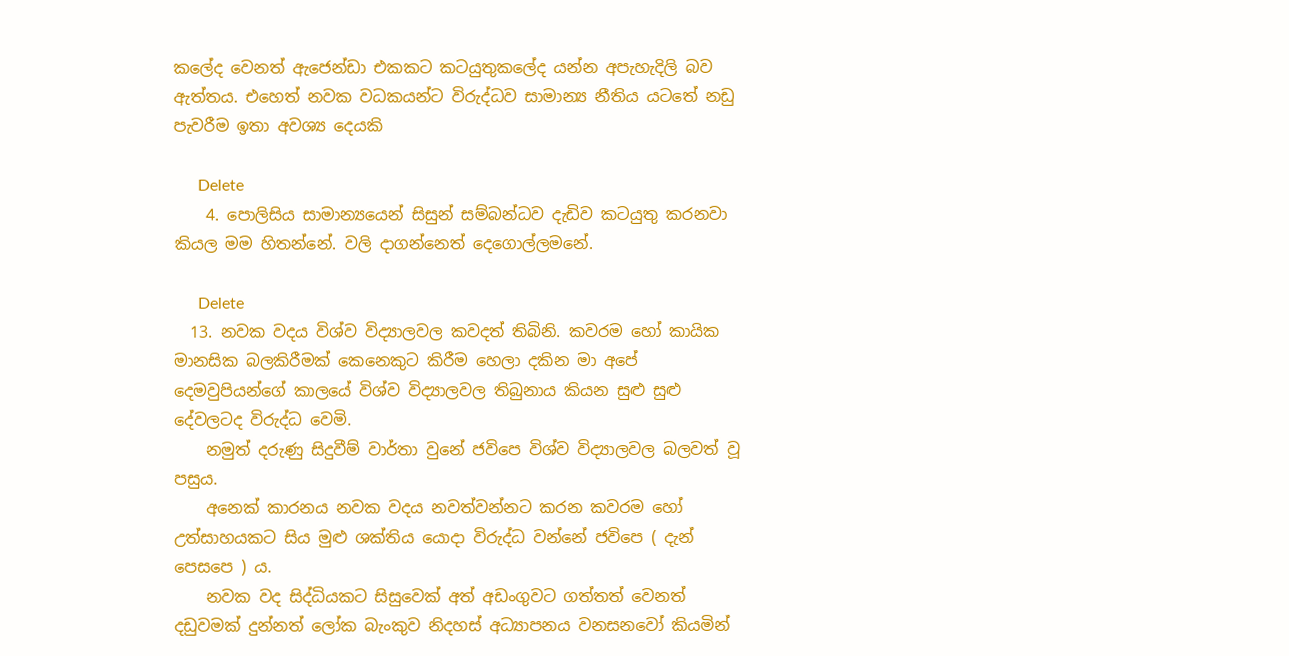කලේද වෙනත් ඇජෙන්ඩා එකකට කටයුතුකලේද යන්න අපැහැදිලි බව ඇත්තය. එහෙත් නවක වධකයන්ට විරුද්ධව සාමාන්‍ය නීතිය යටතේ නඩු පැවරීම ඉතා අවශ්‍ය දෙයකි

      Delete
    4. පොලිසිය සාමාන්‍යයෙන් සිසුන් සම්බන්ධව දැඩිව කටයුතු කරනවා කියල මම හිතන්නේ. වලි දාගන්නෙත් දෙගොල්ලමනේ.

      Delete
  13. නවක වදය විශ්ව විද්‍යාලවල කවදත් තිබිනි. කවරම හෝ කායික මානසික බලකිරීමක් කෙනෙකුට කිරීම හෙලා දකින මා අපේ දෙමවුපියන්ගේ කාලයේ විශ්ව විද්‍යාලවල තිබුනාය කියන සුළු සුළු දේවලටද විරුද්ධ වෙමි.
    නමුත් දරුණු සිදුවීම් වාර්තා වුනේ ජවිපෙ විශ්ව විද්‍යාලවල බලවත් වූ පසුය.
    අනෙක් කාරනය නවක වදය නවත්වන්නට කරන කවරම හෝ උත්සාහයකට සිය මුළු ශක්තිය යොදා විරුද්ධ වන්නේ ජවිපෙ ( දැන් පෙසපෙ ) ය.
    නවක වද සිද්ධියකට සිසුවෙක් අත් අඩංගුවට ගත්තත් වෙනත් දඩුවමක් දුන්නත් ලෝක බැංකුව නිදහස් අධ්‍යාපනය වනසනවෝ කියමින්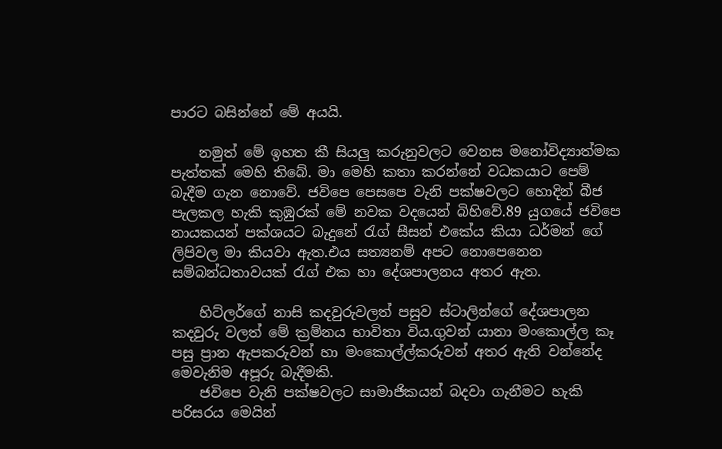පාරට බසින්නේ මේ අයයි.

    නමුත් මේ ඉහත කී සියලු කරුනුවලට වෙනස මනෝවිද්‍යාත්මක පැත්තක් මෙහි තිබේ. මා මෙහි කතා කරන්නේ වධකයාට පෙම් බැදීම ගැන නොවේ. ජවිපෙ පෙසපෙ වැනි පක්ෂවලට හොදින් බීජ පැලකල හැකි කුඹුරක් මේ නවක වදයෙන් බිහිවේ.89 යුගයේ ජවිපෙ නායකයන් පක්ශයට බැදුනේ රැග් සීසන් එකේය කියා ධර්මන් ගේ ලිපිවල මා කියවා ඇත.එය සත්‍යනම් අපට නොපෙනෙන සම්බන්ධතාවයක් රැග් එක හා දේශපාලනය අතර ඇත.

    හිට්ලර්ගේ නාසි කදවුරුවලත් පසුව ස්ටාලින්ගේ දේශපාලන කදවුරු වලත් මේ ක්‍රම්නය භාවිතා විය.ගුවන් යානා මංකොල්ල කෑ පසු ප්‍රාන ඇපකරුවන් හා මංකොල්ල්කරුවන් අතර ඇති වන්නේද මෙවැනිම අපූරු බැදීමකි.
    ජවිපෙ වැනි පක්ෂවලට සාමාජිකයන් බදවා ගැනීමට හැකි පරිසරය මෙයින්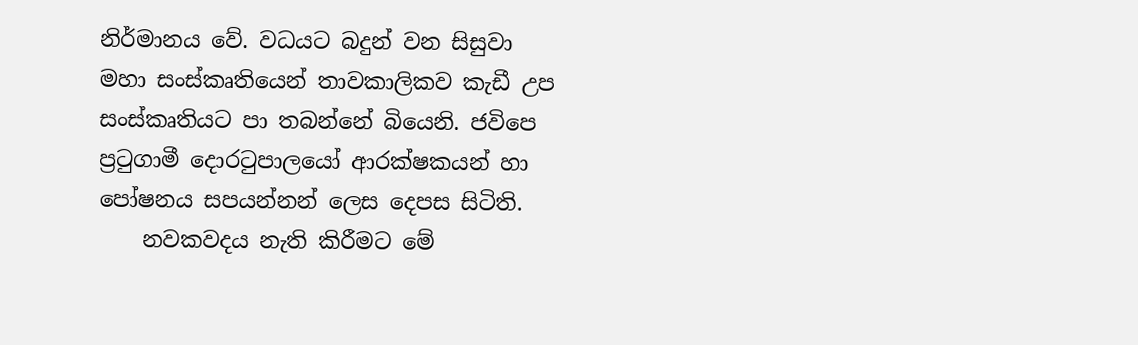නිර්මානය වේ. වධයට බදුන් වන සිසුවා මහා සංස්කෘතියෙන් තාවකාලිකව කැඩී උප සංස්කෘතියට පා තබන්නේ බියෙනි. ජවිපෙ ප්‍රටුගාමී දොරටුපාලයෝ ආරක්ෂකයන් හා පෝෂනය සපයන්නන් ලෙස දෙපස සිටිති.
    නවකවදය නැති කිරීමට මේ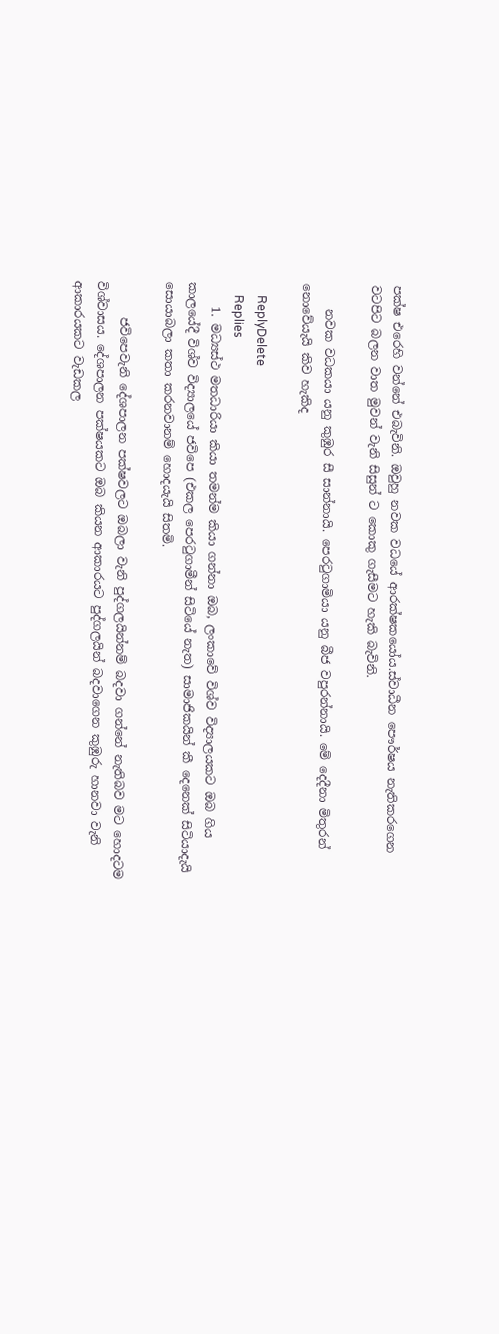පක්ෂ එරෙහි වන්නේ එබැවිනි. ඔවුහු නවක වධයේ ආරක්ෂකයෝය.ස්වාධීන පෞර්ෂය නැතිකරගෙන වටපිට බලන වාත මුවන් වැනි සිසුන් ට කොකු ගැසීමට හැකි බැවිනි.

    නවක වධකයා යනු කුඹුර සී සාන්නායි. පෙරටුගාමියා යනු බීජ වපුරන්නායි. මේ දෙදීනා මිතුරන් නොවේයැයි කිව හැකිද

    ReplyDelete
    Replies
    1. මධ්‍යස්ථ මතධාරියා කියා තමන්ම කියා ගන්නා ඔබ, ලංකාවේ විශ්ව විද්‍යාලයකට ඔබ ගිය කාලයේදී විශ්ව විද්‍යාලයේ ජවිපෙ (එකල පෙරටුගාමීන් සිටියේ නැත) සාමාජිකයින් කී දෙනෙක් සිටියාදැයි සොයාබලා කතා කරනවානම් හොදයැයි සිතමි.

      ජවිපෙවැනි දේශපාලන පක්ෂවලට ඔබලා වැනි පුද්ගලයින්නම් බදවා ගන්නේ නැතිබව මට හොදටම විශ්වාසය. දේශපාලන පක්ෂයකට ඔබ කියන ආකාරයට පුද්ගලයින් බදවාගෙන කුඹුරු හානවා වැනි ආකාරයකට වැඩකල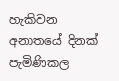හැකිවන අනාතයේ දිනක් පැමිණිකල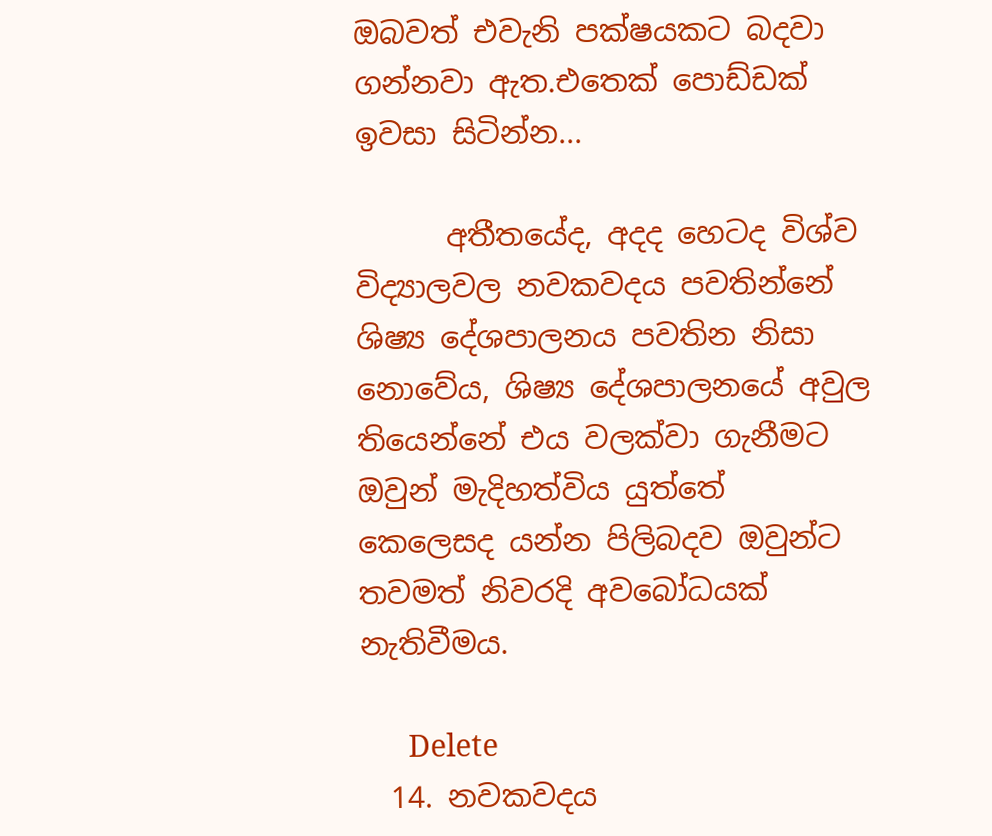ඔබවත් එවැනි පක්ෂයකට බදවා ගන්නවා ඇත.එතෙක් පොඩ්ඩක් ඉවසා සිටින්න...

      අතීතයේද, අදද හෙටද විශ්ව විද්‍යාලවල නවකවදය පවතින්නේ ශිෂ්‍ය දේශපාලනය පවතින නිසා නොවේය, ශිෂ්‍ය දේශපාලනයේ අවුල තියෙන්නේ එය වලක්වා ගැනීමට ඔවුන් මැදිහත්විය යුත්තේ කෙලෙසද යන්න පිලිබදව ඔවුන්ට තවමත් නිවරදි අවබෝධයක් නැතිවීමය.

      Delete
  14. නවකවදය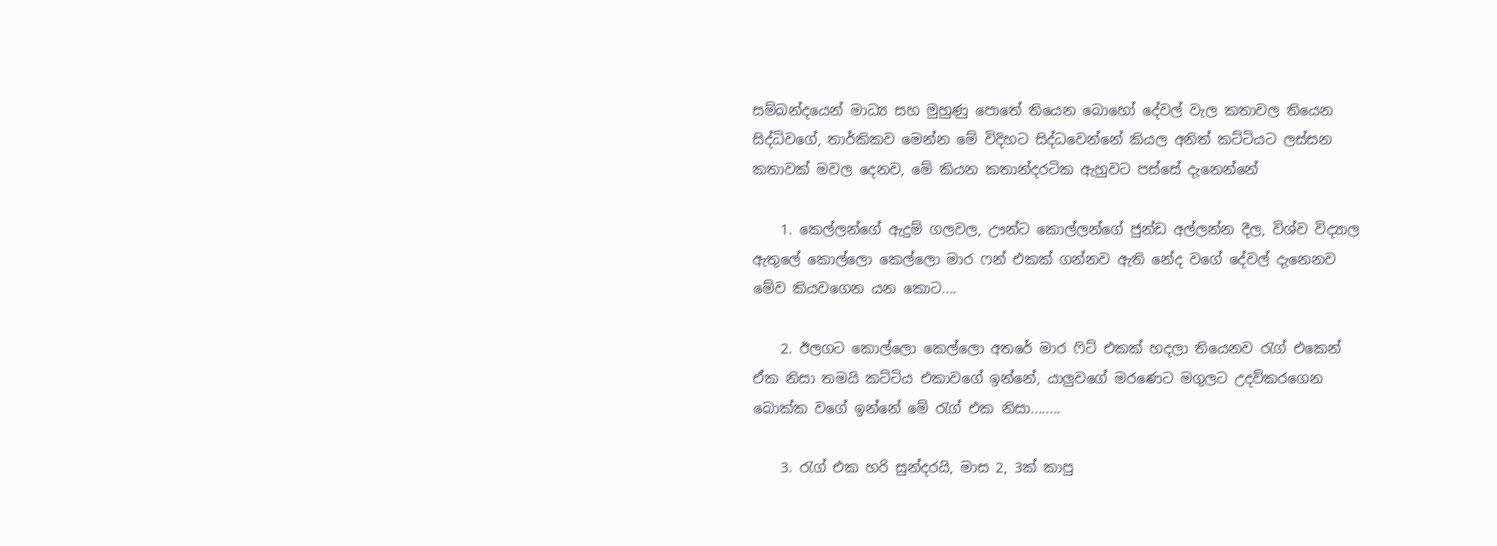සම්බන්දයෙන් මාධ්‍ය සහ මුහුණු පොතේ තියෙන බොහෝ දේවල් වැල කතාවල තියෙන සිද්ධිවගේ, තාර්කිකව මෙන්න මේ විදිහට සිද්ධවෙන්නේ කියල අනිත් කට්ටියට ලස්සන කතාවක් මවල දෙනව, මේ කියන කතාන්දරටික ඇහුවට පස්සේ දැනෙන්නේ

    1. කෙල්ලන්ගේ ඇදුම් ගලවල, ඌන්ට කොල්ලන්ගේ ජුන්ඩ අල්ලන්න දීල, විශ්ව විද්‍යාල ඇතුලේ කොල්ලො කෙල්ලො මාර ෆන් එකක් ගන්නව ඇති නේද වගේ දේවල් දැනෙනව මේව කියවගෙන යන කොට....

    2. ඊලගට කොල්ලො කෙල්ලො අතරේ මාර ෆිට් එකක් හදලා තියෙනව රැග් එකෙන් ඒක නිසා තමයි කට්ටිය එකාවගේ ඉන්නේ, යාලුවගේ මරණෙට මගුලට උදව්කරගෙන බොක්ක වගේ ඉන්නේ මේ රැග් එක නිසා........

    3. රැග් එක හරි සුන්දරයි, මාස 2, 3ක් කාපු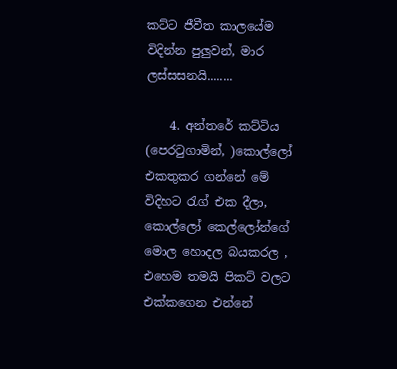කට්ට ජීවීත කාලයේම විදින්න පුලුවන්, මාර ලස්සසනයි........

    4. අන්තරේ කට්ටිය (පෙරටුගාමින්, )කොල්ලෝ එකතුකර ගන්නේ මේ විදිහට රැග් එක දීලා, කොල්ලෝ කෙල්ලෝන්ගේ මොල හොදල බයකරල , එහෙම තමයි පිකට් වලට එක්කගෙන එන්නේ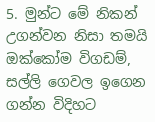5. මුන්ට මේ නිකන් උගන්වන නිසා තමයි ඔක්කෝම විගඩම්, සල්ලි ගෙවල ඉගෙන ගන්න විදිහට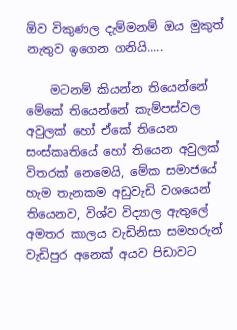ඕව විකුණල දැම්මනම් ඔය මුකුත් නැතුව ඉගෙන ගනියි.....

    මටනම් කියන්න තියෙන්නේ මේකේ තියෙන්නේ කැම්පස්වල අවුලක් හෝ ඒකේ තියෙන සංස්කෘතියේ හෝ තියෙන අවුලක් විතරක් නෙමෙයි, මේක සමාජයේ හැම තැනකම අඩුවැඩි වශයෙන් තියෙනව, විශ්ව විද්‍යාල ඇතුලේ අමතර කාලය වැඩිනිසා සමහරුන් වැඩිපුර අනෙක් අයව පිඩාවට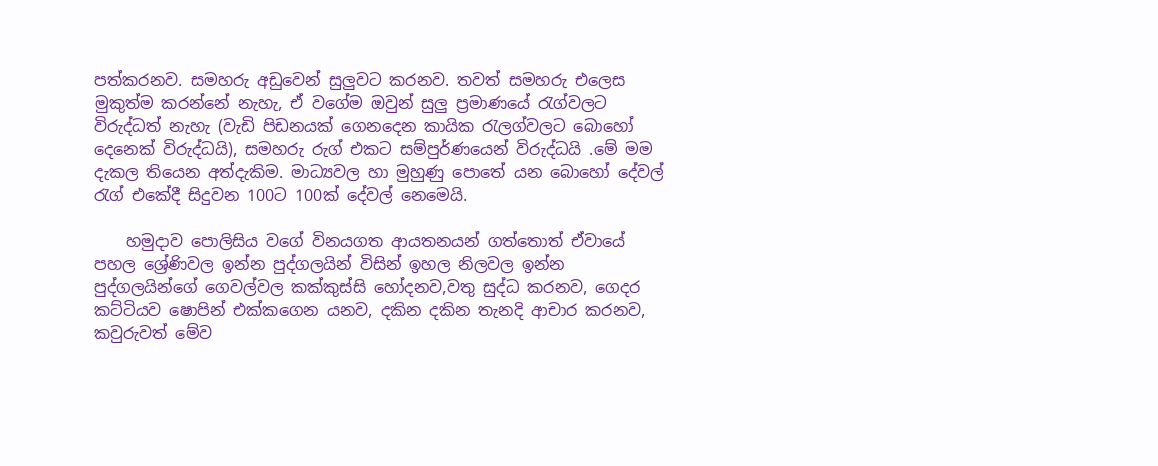පත්කරනව. සමහරු අඩුවෙන් සුලුවට කරනව. තවත් සමහරු එලෙස මුකුත්ම කරන්නේ නැහැ, ඒ වගේම ඔවුන් සුලු ප්‍රමාණයේ රැග්වලට විරුද්ධත් නැහැ (වැඩි පිඩනයක් ගෙනදෙන කායික රැලග්වලට බොහෝ දෙනෙක් විරුද්ධයි), සමහරු රුග් එකට සම්පුර්ණයෙන් විරුද්ධයි .මේ මම දැකල තියෙන අත්දැකිම. මාධ්‍යවල හා මුහුණු පොතේ යන බොහෝ දේවල් රැග් එකේදී සිදුවන 100ට 100ක් දේවල් නෙමෙයි.

    හමුදාව පොලිසිය වගේ විනයගත ආයතනයන් ගත්තොත් ඒවායේ පහල ශ්‍රේණිවල ඉන්න පුද්ගලයින් විසින් ඉහල නිලවල ඉන්න පුද්ගලයින්ගේ ගෙවල්වල කක්කුස්සි හෝදනව,වතු සුද්ධ කරනව, ගෙදර කට්ටියව ෂොපින් එක්කගෙන යනව, දකින දකින තැනදි ආචාර කරනව, කවුරුවත් මේව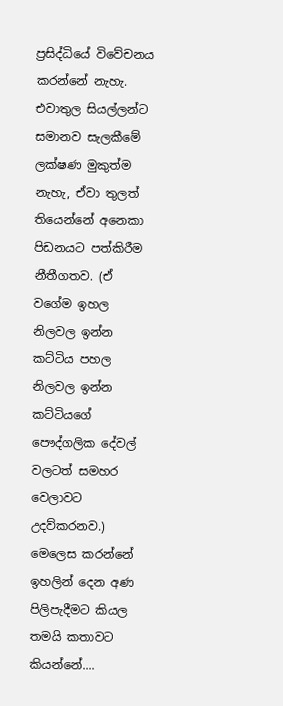ප්‍රසිද්ධියේ විවේචනය කරන්නේ නැහැ. එවාතුල සියල්ලන්ට සමානව සැලකීමේ ලක්ෂණ මුකුත්ම නැහැ, ඒවා තුලත් තියෙන්නේ අනෙකා පිඩනයට පත්කිරීම නීතීගතව. (ඒ වගේම ඉහල නිලවල ඉන්න කට්ටිය පහල නිලවල ඉන්න කට්ටියගේ පෞද්ගලික දේවල් වලටත් සමහර වෙලාවට උදව්කරනව.) මෙලෙස කරන්නේ ඉහලින් දෙන අණ පිලිපැදීමට කියල තමයි කතාවට කියන්නේ....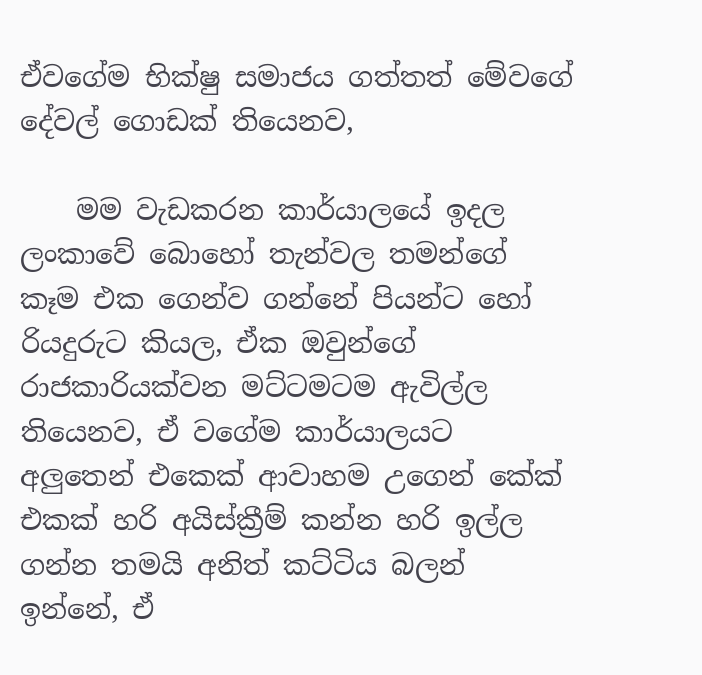ඒවගේම භික්ෂු සමාජය ගත්තත් මේවගේ දේවල් ගොඩක් තියෙනව,

    මම වැඩකරන කාර්යාලයේ ඉදල ලංකාවේ බොහෝ තැන්වල තමන්ගේ කෑම එක ගෙන්ව ගන්නේ පියන්ට හෝ රියදුරුට කියල, ඒක ඔවුන්ගේ රාජකාරියක්වන මට්ටමටම ඇවිල්ල තියෙනව, ඒ වගේම කාර්යාලයට අලුතෙන් එකෙක් ආවාහම උගෙන් කේක් එකක් හරි අයිස්ක්‍රීම් කන්න හරි ඉල්ල ගන්න තමයි අනිත් කට්ටිය බලන් ඉන්නේ, ඒ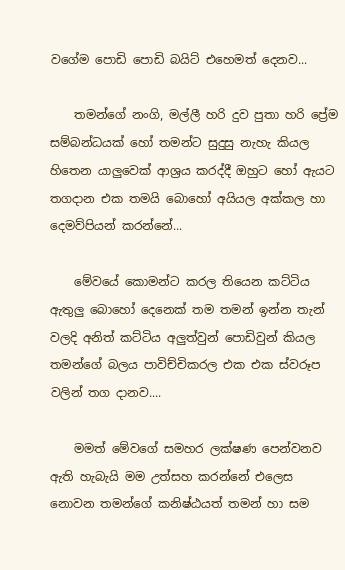වගේම පොඩි පොඩි බයිට් එහෙමත් දෙනව...

    තමන්ගේ නංගි, මල්ලී හරි දුව පුතා හරි ප්‍රේම සම්බන්ධයක් හෝ තමන්ට සුදුසු නැහැ කියල හිතෙන යාලුවෙක් ආශ්‍රය කරද්දී ඔහුට හෝ ඇයට තගදාන එක තමයි බොහෝ අයියල අක්කල හා දෙමව්පියන් කරන්නේ...

    මේවයේ කොමන්ට කරල තියෙන කට්ටිය ඇතුලු බොහෝ දෙනෙක් තම තමන් ඉන්න තැන් වලදි අනිත් කට්ටිය අලුත්වුන් පොඩිවුන් කියල තමන්ගේ බලය පාවිච්චිකරල එක එක ස්වරූප වලින් තග දානව....

    මමත් මේවගේ සමහර ලක්ෂණ පෙන්වනව ඇති හැබැයි මම උත්සහ කරන්නේ එලෙස නොවන තමන්ගේ කනිෂ්ඨයත් තමන් හා සම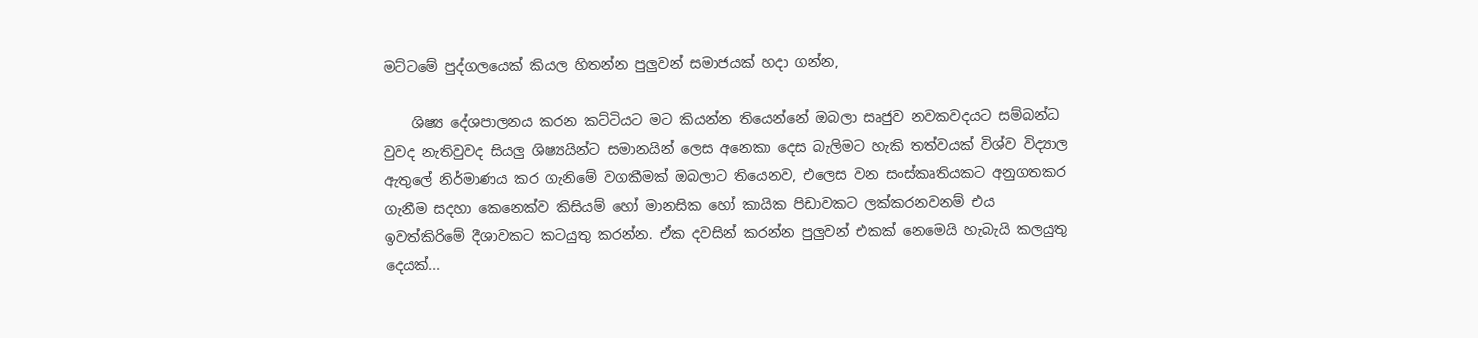මට්ටමේ පුද්ගලයෙක් කියල හිතන්න පුලුවන් සමාජයක් හදා ගන්න,

    ශිෂ්‍ය දේශපාලනය කරන කට්ටියට මට කියන්න තියෙන්නේ ඔබලා සෘජුව නවකවදයට සම්බන්ධ වුවද නැතිවුවද සියලු ශිෂ්‍යයින්ට සමානයින් ලෙස අනෙකා දෙස බැලිමට හැකි තත්වයක් විශ්ව විද්‍යාල ඇතුලේ නිර්මාණය කර ගැනිමේ වගකීමක් ඔබලාට තියෙනව, එලෙස වන සංස්කෘතියකට අනුගතකර ගැනීම සදහා කෙනෙක්ව කිසියම් හෝ මානසික හෝ කායික පිඩාවකට ලක්කරනවනම් එය ඉවත්කිරිමේ දීශාවකට කටයුතු කරන්න. ඒක දවසින් කරන්න පුලුවන් එකක් නෙමෙයි හැබැයි කලයුතු දෙයක්...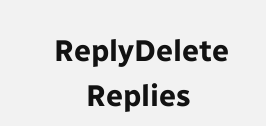ReplyDelete
    Replies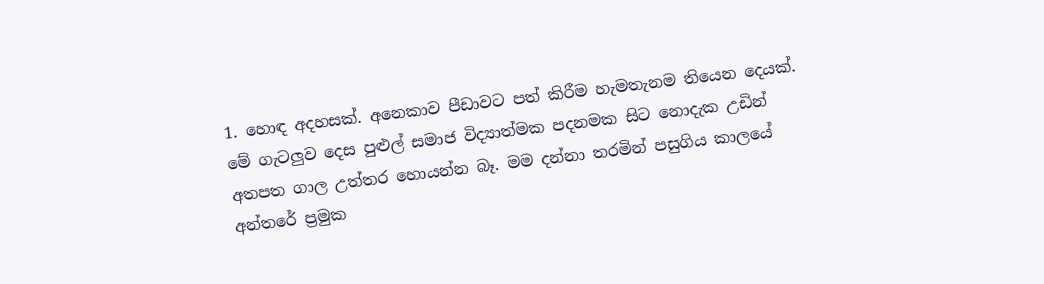1. හොඳ අදහසක්. අනෙකාව පීඩාවට පත් කිරීම හැමතැනම තියෙන දෙයක්. මේ ගැටලුව දෙස පුළුල් සමාජ විද්‍යාත්මක පදනමක සිට නොදැක උඩින් අතපත ගාල උත්තර හොයන්න බෑ. මම දන්නා තරමින් පසුගිය කාලයේ අන්තරේ ප්‍රමුක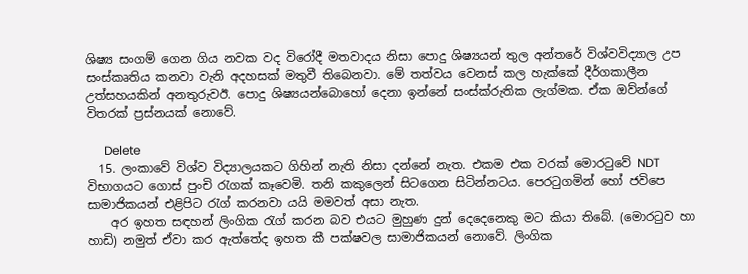ශිෂ්‍ය සංගම් ගෙන ගිය නවක වද විරෝදී මතවාදය නිසා පොදු ශිෂ්‍යයන් තුල අන්තරේ විශ්වවිද්‍යාල උප සංස්කෘතිය කනවා වැනි අදහසක් මතුවී තිබෙනවා. මේ තත්වය වෙනස් කල හැක්කේ දීර්ගකාලීන උත්සහයකින් අනතුරුවඊ. පොදු ශිෂ්‍යයන්බොහෝ දෙනා ඉන්නේ සංස්ක්රුතික ලැග්මක. ඒක ඔව්න්ගේ විතරක් ප්‍රස්නයක් නොවේ.

      Delete
  15. ලංකාවේ විශ්ව විද්‍යාලයකට ගිහින් නැති නිසා දන්නේ නැත. එකම එක වරක් මොරටුවේ NDT විභාගයට ගොස් පුංචි රැගක් කෑවෙමි. තනි කකුලෙන් සිටගෙන සිටින්නටය. පෙරටුගමින් හෝ ජවිපෙ සාමාජිකයන් එළිපිට රැග් කරනවා යයි මමවත් අසා නැත.
    අර ඉහත සඳහන් ලිංගික රැග් කරන බව එයට මුහුණ දුන් දෙදෙනෙකු මට කියා තිබේ. (මොරටුව හා හාඩි) නමුත් ඒවා කර ඇත්තේද ඉහත කී පක්ෂවල සාමාජිකයන් නොවේ. ලිංගික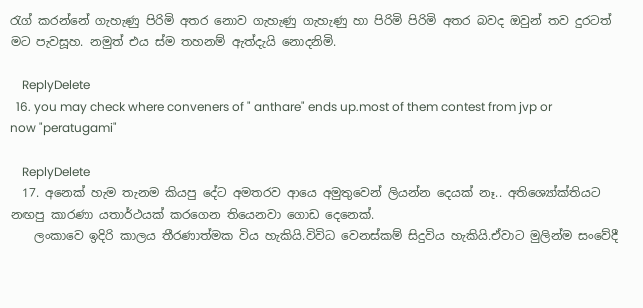රැග් කරන්නේ ගැහැණු පිරිමි අතර නොව ගැහැණු ගැහැණු හා පිරිමි පිරිමි අතර බවද ඔවුන් තව දුරටත් මට පැවසූහ. නමුත් එය ස්ම තහනම් ඇත්දැයි නොදනිමි.

    ReplyDelete
  16. you may check where conveners of " anthare" ends up.most of them contest from jvp or now "peratugami"

    ReplyDelete
  17. අනෙක් හැම තැනම කියපු දේට අමතරව ආයෙ අමුතුවෙන් ලියන්න දෙයක් නෑ.. අතිශ්‍යෝක්තියට නඟපු කාරණා යතාර්ථයක් කරගෙන තියෙනවා ගොඩ දෙනෙක්.
    ලංකාවෙ ඉදිරි කාලය තීරණාත්මක විය හැකියි.විවිධ වෙනස්කම් සිදුවිය හැකියි.ඒවාට මුලින්ම සංවේදී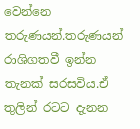වෙන්නෙ තරුණයන්.තරුණයන් රාශිගතවී ඉන්න තැනක් සරසවිය.ඒ තුලින් රටට දැනන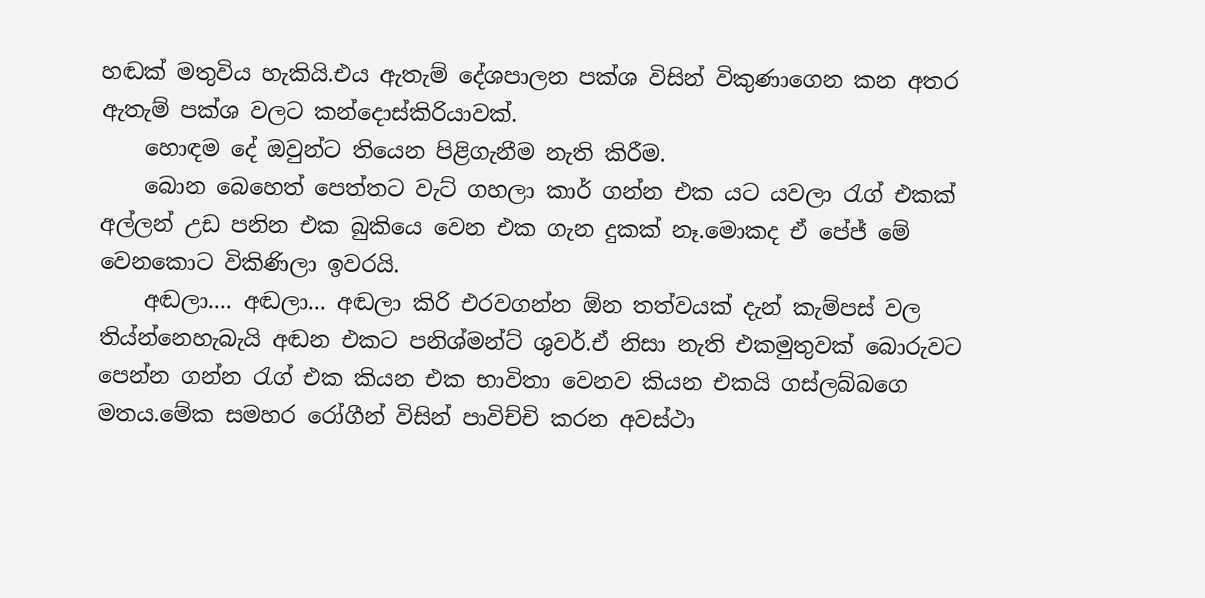හඬක් මතුවිය හැකියි.එය ඇතැම් දේශපාලන පක්ශ විසින් විකුණාගෙන කන අතර ඇතැම් පක්ශ වලට කන්දොස්කිරියාවක්.
    හොඳම දේ ඔවුන්ට තියෙන පිළිගැනීම නැති කිරීම.
    බොන බෙහෙත් පෙත්තට වැට් ගහලා කාර් ගන්න එක යට යවලා රැග් එකක් අල්ලන් උඩ පනින එක බුකියෙ වෙන එක ගැන දුකක් නෑ.මොකද ඒ පේජ් මේ වෙනකොට විකිණිලා ඉවරයි.
    අඬලා.... අඬලා... අඬලා කිරි එරවගන්න ඕන තත්වයක් දැන් කැම්පස් වල තිය්න්නෙහැබැයි අඬන එකට පනිශ්මන්ට් ශුවර්.ඒ නිසා නැති එකමුතුවක් බොරුවට පෙන්න ගන්න රැග් එක කියන එක භාවිතා වෙනව කියන එකයි ගස්ලබ්බගෙ මතය.මේක සමහර රෝගීන් විසින් පාවිච්චි කරන අවස්ථා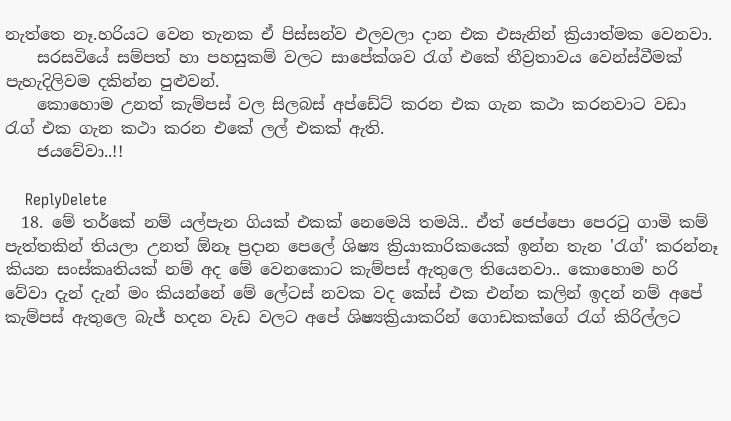නැත්තෙ නෑ.හරියට වෙන තැනක ඒ පිස්සන්ව එලවලා දාන එක එසැනින් ක්‍රියාත්මක වෙනවා.
    සරසවියේ සම්පත් හා පහසුකම් වලට සාපේක්ශව රැග් එකේ තීව්‍රතාවය වෙන්ස්වීමක් පැහැදිලිවම දකින්න පුළුවන්.
    කොහොම උනත් කැම්පස් වල සිලබස් අප්ඩේට් කරන එක ගැන කථා කරනවාට වඩා රැග් එක ගැන කථා කරන එකේ ලල් එකක් ඇති.
    ජයවේවා..!!

    ReplyDelete
  18. මේ තර්කේ නම් යල්පැන ගියක් එකක් නෙමෙයි තමයි.. ඒත් ජෙප්පො පෙරටු ගාමි කම් පැත්තකින් තියලා උනත් ඕනෑ ප්‍රදාන පෙලේ ශිෂ්‍ය ක්‍රියාකාරිකයෙක් ඉන්න තැන 'රැග්' කරන්නෑ කියන සංස්කෘතියක් නම් අද මේ වෙනකොට කැම්පස් ඇතුලෙ තියෙනවා.. කොහොම හරි වේවා දැන් දැන් මං කියන්නේ මේ ලේටස් නවක වද කේස් එක එන්න කලින් ඉදන් නම් අපේ කැම්පස් ඇතුලෙ බැජ් හදන වැඩ වලට අපේ ශිෂ්‍යක්‍රියාකරින් ගොඩකක්ගේ රැග් කිරිල්ලට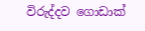විරුද්දව ගොඩාක්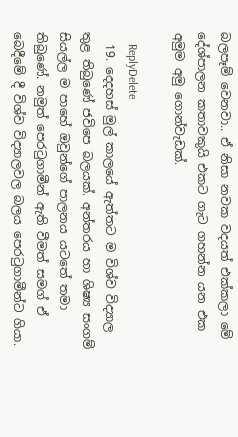බලපෑම් වෙනවා.. ඒ නිසා නවක වදයත් එක්කලා මේ දේශ්පාලන කතාවකුයි එකට ගැට ගහන්න යන එක අමුම අමු ගොන්වැඩක්.

    ReplyDelete
  19. දෙදහස් මුල් කාලයේ ඇත්තට ම විශ්ව විද්‍යාල තුළ තිබුණේ ජවිපෙ බලයක්. අන්තරය හා ශිෂ්‍ය සංගම් සියල්ල ම පාහේ ඔවුන්ගේ පාලනය යටතේ තමා තිබුණේ. නමුත් පෙරටුගාමීන් ඇති වීමත් සමග් ඒ බෙදීමේ දී විශ්ව විද්‍යාලවල බලය පෙරටුගාමීන්ට ගියා.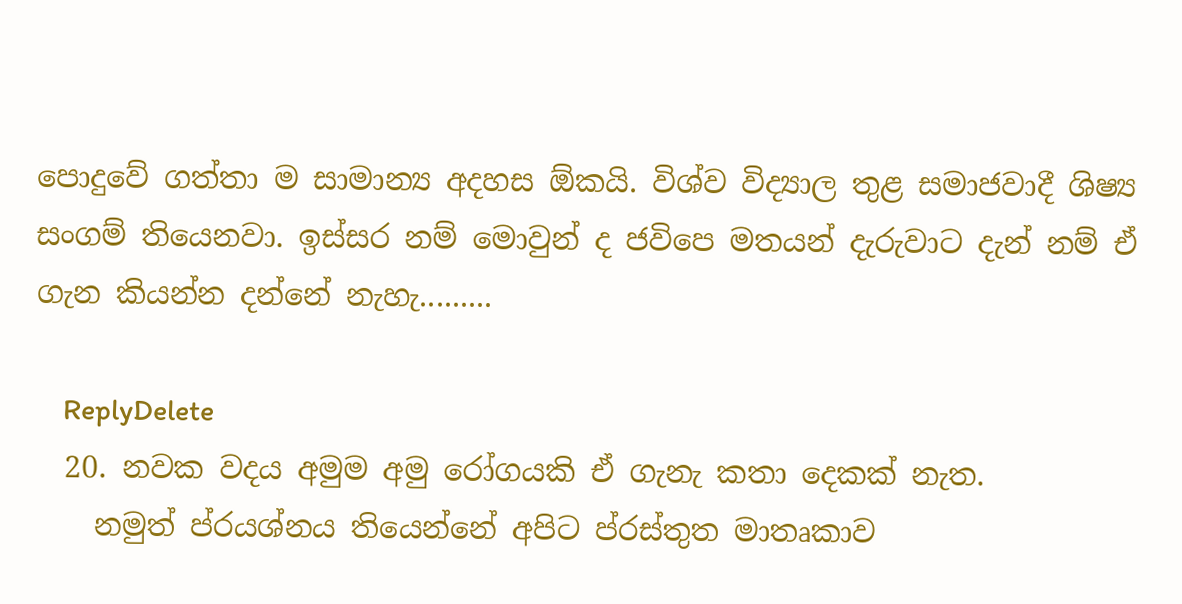පොදුවේ ගත්තා ම සාමාන්‍ය අදහස ඕකයි. විශ්ව විද්‍යාල තුළ සමාජවාදී ශිෂ්‍ය සංගම් තියෙනවා. ඉස්සර නම් මොවුන් ද ජවිපෙ මතයන් දැරුවාට දැන් නම් ඒ ගැන කියන්න දන්නේ නැහැ.........

    ReplyDelete
  20. නවක වදය අමුම අමු රෝගයකි ඒ ගැනැ කතා දෙකක් නැත.
    නමුත් ප්රයශ්නය තියෙන්නේ අපිට ප්රස්තුත මාතෘකාව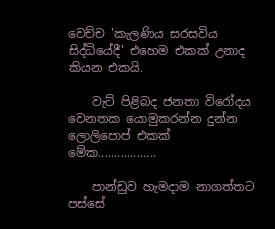වෙච්ච 'කැලණිය සරසවිය සිද්ධියේදී' එහෙම එකක් උනාද කියන එකයි.

    වැට් පිළිබද ජනතා විරෝදය වෙනතක යොමුකරන්න දුන්න ලොලිපොප් එකක් මේක..................

    පාන්ඩුව හැමදාම නාගත්තට පස්සේ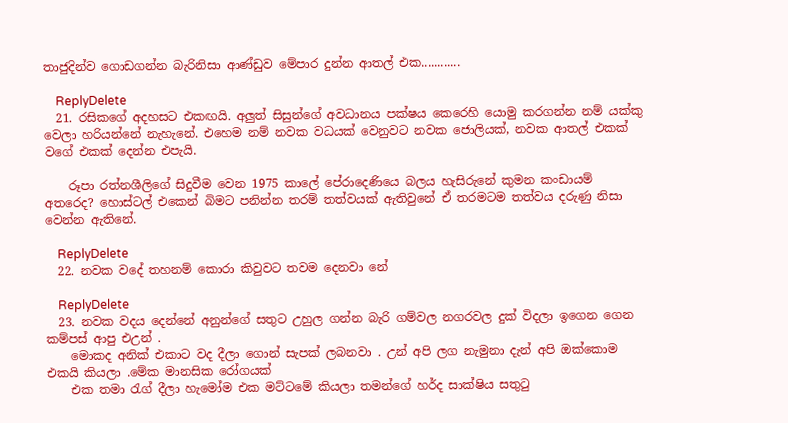තාජුදින්ව ගොඩගන්න බැරිනිසා ආණ්ඩුව මේපාර දුන්න ආතල් එක............

    ReplyDelete
  21. රසිකගේ අදහසට එකඟයි. අලුත් සිසුන්ගේ අවධානය පක්ෂය කෙරෙහි යොමු කරගන්න නම් යක්කු වෙලා හරියන්නේ නැහැනේ. එහෙම නම් නවක වධයක් වෙනුවට නවක ජොලියක්, නවක ආතල් එකක් වගේ එකක් දෙන්න එපැයි.

    රූපා රත්නශීලිගේ සිදුවීම වෙන 1975 කාලේ පේරාදෙණියෙ බලය හැසිරුනේ කුමන කංඩායම් අතරෙද? හොස්ටල් එකෙන් බිමට පනින්න තරම් තත්වයක් ඇතිවුනේ ඒ තරමටම තත්වය දරුණු නිසා වෙන්න ඇතිනේ.

    ReplyDelete
  22. නවක වදේ තහනම් කොරා කිවුවට තවම දෙනවා නේ

    ReplyDelete
  23. නවක වදය දෙන්නේ අනුන්ගේ සතුට උහුල ගන්න බැරි ගම්වල නගරවල දුක් විදලා ඉගෙන ගෙන කම්පස් ආපු එඋන් .
    මොකද අනික් එකාට වද දීලා ගොන් සැපක් ලබනවා . උන් අපි ලග නැමුනා දැන් අපි ඔක්කොම එකයි කියලා .මේක මානසික රෝගයක්
    එක තමා රැග් දීලා හැමෝම එක මට්ටමේ කියලා තමන්ගේ හර්ද සාක්ෂිය සතුටු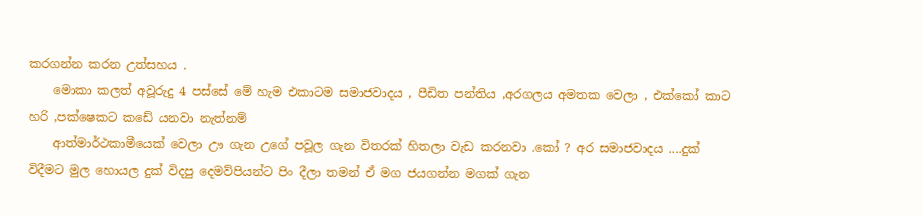කරගන්න කරන උත්සහය .
    මොකා කලත් අවූරුදු 4 පස්සේ මේ හැම එකාටම සමාජවාදය , පීඩිත පන්තිය ,අරගලය අමතක වෙලා , එක්කෝ කාට හරි ,පක්ෂෙකට කඩේ යනවා නැත්නම්
    ආත්මාර්ථකාමීයෙක් වෙලා ඌ ගැන උගේ පවූල ගැන විතරක් හිතලා වැඩ කරනවා .කෝ ? අර සමාජවාදය ....දුක් විදීමට මුල හොයල දුක් විදපු දෙමව්පියන්ට පිං දීලා තමන් ඒ මග ජයගන්න මගක් ගැන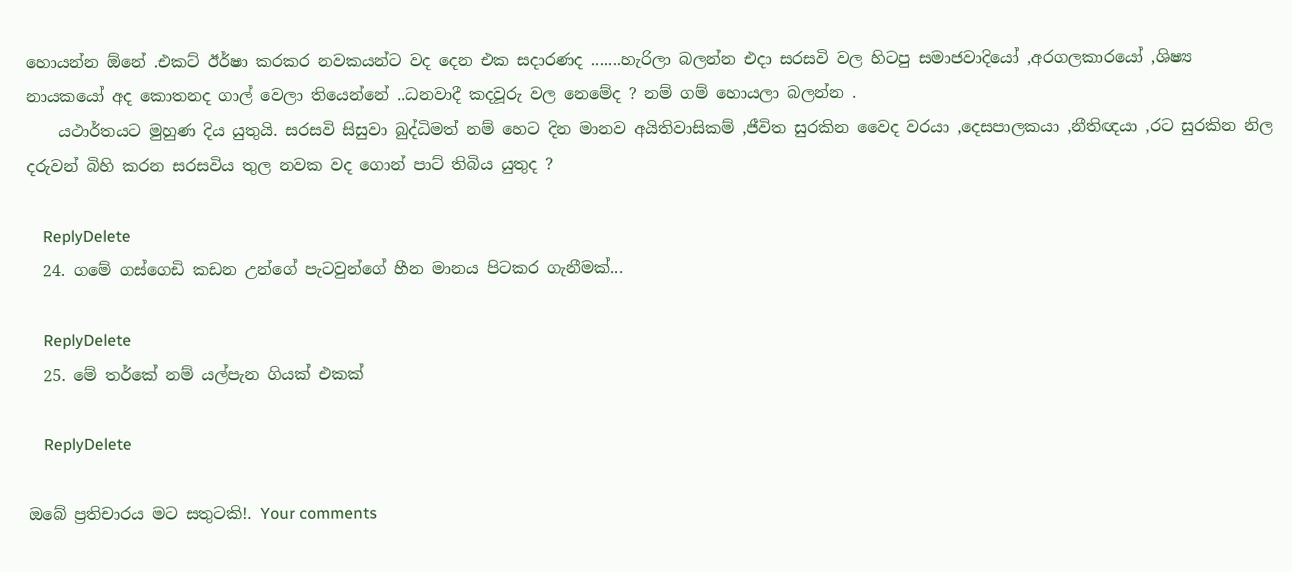හොයන්න ඕනේ .එකට් ඊර්ෂා කරකර නවකයන්ට වද දෙන එක සදාරණද .......හැරිලා බලන්න එදා සරසවි වල හිටපු සමාජවාදියෝ ,අරගලකාරයෝ ,ශිෂ්‍ය නායකයෝ අද කොතනද ගාල් වෙලා තියෙන්නේ ..ධනවාදී කදවූරු වල නෙමේද ? නම් ගම් හොයලා බලන්න .
    යථාර්තයට මුහුණ දිය යුතුයි. සරසවි සිසුවා බුද්ධිමත් නම් හෙට දින මානව අයිතිවාසිකම් ,ජීවිත සුරකින වෛද වරයා ,දෙසපාලකයා ,නීතිඥයා ,රට සුරකින නිල දරුවන් බිහි කරන සරසවිය තුල නවක වද ගොන් පාට් තිබිය යුතුද ?

    ReplyDelete
  24. ගමේ ගස්ගෙඩි කඩන උන්ගේ පැටවුන්ගේ හීන මානය පිටකර ගැනීමක්...

    ReplyDelete
  25. මේ තර්කේ නම් යල්පැන ගියක් එකක්

    ReplyDelete

ඔබේ ප්‍රතිචාරය මට සතුටකි!. Your comments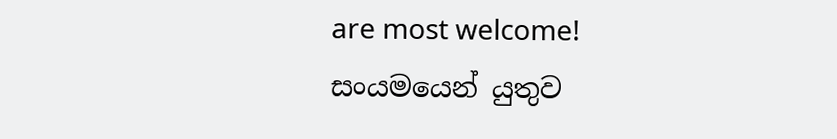are most welcome!
සංයමයෙන් යුතුව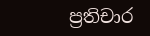ප්‍රතිචාර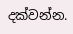දක්වන්න.